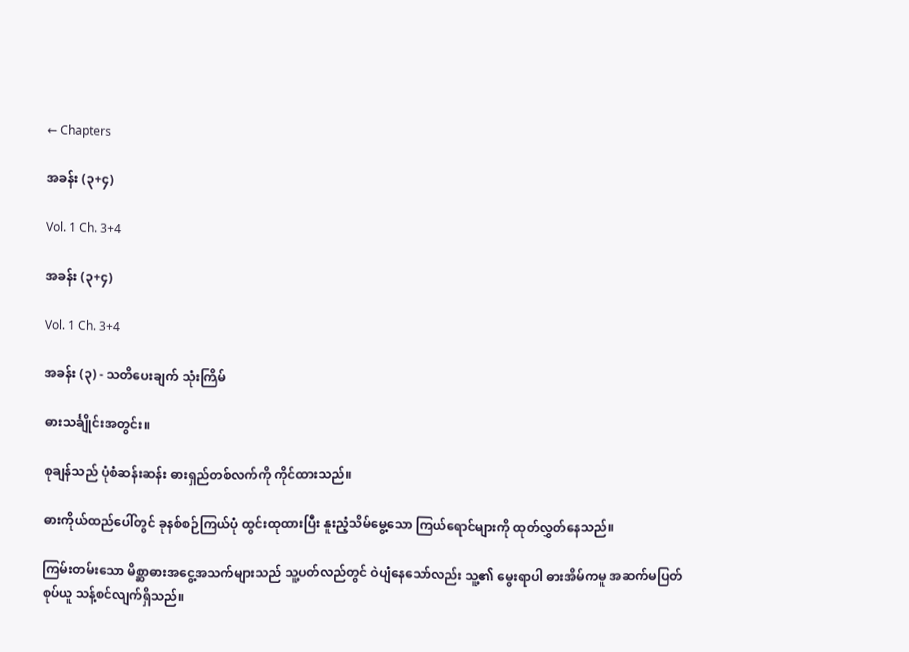← Chapters

အခန်း (၃+၄)

Vol. 1 Ch. 3+4

အခန်း (၃+၄)

Vol. 1 Ch. 3+4

အခန်း (၃) - သတိပေးချက် သုံးကြိမ်

ဓားသင်္ချိုင်းအတွင်း။

စုချန်သည် ပုံစံဆန်းဆန်း ဓားရှည်တစ်လက်ကို ကိုင်ထားသည်။

ဓားကိုယ်ထည်ပေါ်တွင် ခုနစ်စဉ်ကြယ်ပုံ ထွင်းထုထားပြီး နူးညံ့သိမ်မွေ့သော ကြယ်ရောင်များကို ထုတ်လွှတ်နေသည်။

ကြမ်းတမ်းသော မိစ္ဆာဓားအငွေ့အသက်များသည် သူ့ပတ်လည်တွင် ဝဲပျံနေသော်လည်း သူ့၏ မွေးရာပါ ဓားအိမ်ကမူ အဆက်မပြတ် စုပ်ယူ သန့်စင်လျက်ရှိသည်။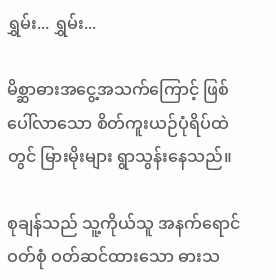ရွှမ်း... ရွှမ်း...

မိစ္ဆာဓားအငွေ့အသက်ကြောင့် ဖြစ်ပေါ်လာသော စိတ်ကူးယဉ်ပုံရိပ်ထဲတွင် မြားမိုးများ ရွာသွန်းနေသည်။

စုချန်သည် သူ့ကိုယ်သူ အနက်ရောင် ဝတ်စုံ ဝတ်ဆင်ထားသော ဓားသ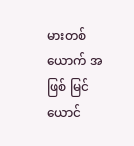မားတစ်ယောက် အဖြစ် မြင်ယောင်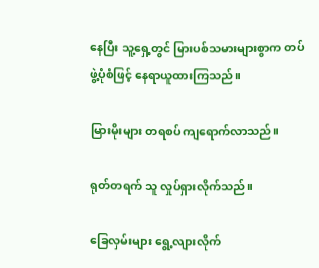နေပြီး သူ့ရှေ့တွင် မြားပစ်သမားများစွာက တပ်ဖွဲ့ပုံစံဖြင့် နေရာယူထားကြသည်။

မြားမိုးများ တရစပ် ကျရောက်လာသည်။

ရုတ်တရက် သူ လှုပ်ရှားလိုက်သည်။

ခြေလှမ်းများ ရွေ့လျားလိုက်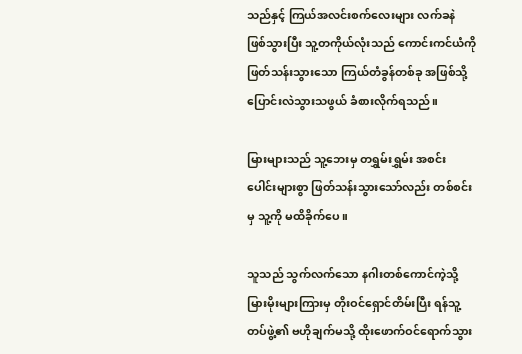သည်နှင့် ကြယ်အလင်းစက်လေးများ လက်ခနဲ ဖြစ်သွားပြီး သူ့တကိုယ်လုံးသည် ကောင်းကင်ယံကို ဖြတ်သန်းသွားသော ကြယ်တံခွန်တစ်ခု အဖြစ်သို့ ပြောင်းလဲသွားသဖွယ် ခံစားလိုက်ရသည်။

မြားများသည် သူ့ဘေးမှ တရွှမ်းရွှမ်း အစင်းပေါင်းများစွာ ဖြတ်သန်းသွားသော်လည်း တစ်စင်းမှ သူ့ကို မထိခိုက်ပေ။

သူသည် သွက်လက်သော နဂါးတစ်ကောင်ကဲ့သို့ မြားမိုးများကြားမှ တိုးဝင်ရှောင်တိမ်းပြီး ရန်သူ့တပ်ဖွဲ့၏ ဗဟိုချက်မသို့ ထိုးဖောက်ဝင်ရောက်သွား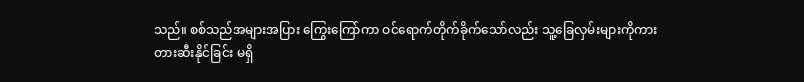သည်။ စစ်သည်အများအပြား ကြွေးကြော်ကာ ဝင်ရောက်တိုက်ခိုက်သော်လည်း သူ့ခြေလှမ်းများကိုကား တားဆီးနိုင်ခြင်း မရှိ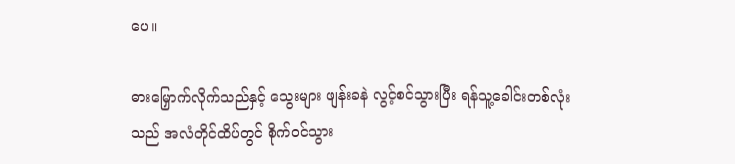ပေ။

ဓားမြှောက်လိုက်သည်နှင့် သွေးများ ဖျန်းခနဲ လွင့်စင်သွားပြီး ရန်သူ့ခေါင်းတစ်လုံးသည် အလံတိုင်ထိပ်တွင် စိုက်ဝင်သွား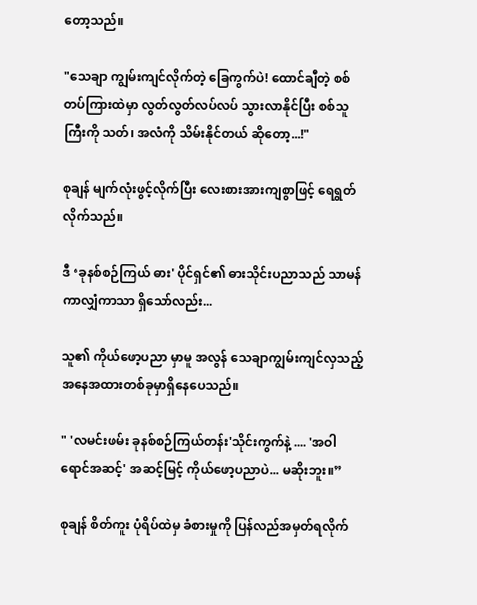တော့သည်။

"သေချာ ကျွမ်းကျင်လိုက်တဲ့ ခြေကွက်ပဲ! ထောင်ချီတဲ့ စစ်တပ်ကြားထဲမှာ လွတ်လွတ်လပ်လပ် သွားလာနိုင်ပြီး စစ်သူကြီးကို သတ်၊ အလံကို သိမ်းနိုင်တယ် ဆိုတော့...!"

စုချန် မျက်လုံးဖွင့်လိုက်ပြီး လေးစားအားကျစွာဖြင့် ရေရွတ်လိုက်သည်။

ဒီ ‘ခုနစ်စဉ်ကြယ် ဓား' ပိုင်ရှင်၏ ဓားသိုင်းပညာသည် သာမန်ကာလျှံကာသာ ရှိသော်လည်း...

သူ၏ ကိုယ်ဖော့ပညာ မှာမူ အလွန် သေချာကျွမ်းကျင်လှသည့် အနေအထားတစ်ခုမှာရှိနေပေသည်။

" 'လမင်းဖမ်း ခုနစ်စဉ်ကြယ်တန်း'သိုင်းကွက်နဲ့ .... 'အဝါရောင်အဆင့်' အဆင့်မြင့် ကိုယ်ဖော့ပညာပဲ... မဆိုးဘူး။”

စုချန် စိတ်ကူး ပုံရိပ်ထဲမှ ခံစားမှုကို ပြန်လည်အမှတ်ရလိုက်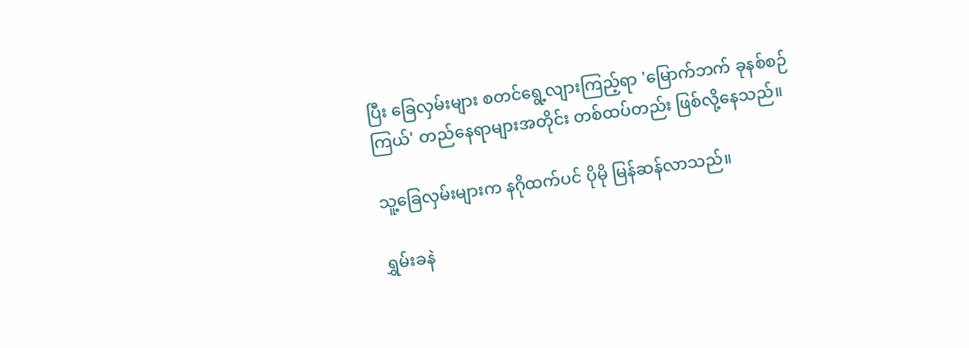ပြီး ခြေလှမ်းများ စတင်ရွေ့လျားကြည့်ရာ 'မြောက်ဘက် ခုနစ်စဉ်ကြယ်' တည်နေရာများအတိုင်း တစ်ထပ်တည်း ဖြစ်လို့နေသည်။

သူ့ခြေလှမ်းများက နဂိုထက်ပင် ပိုမို မြန်ဆန်လာသည်။

ရွှမ်းခနဲ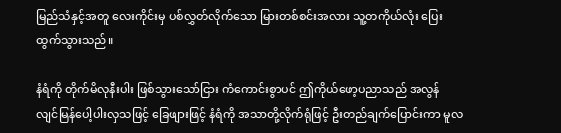မြည်သံနှင့်အတူ လေးကိုင်းမှ ပစ်လွှတ်လိုက်သော မြားတစ်စင်းအလား သူ့တကိုယ်လုံး ပြေးထွက်သွားသည်။

နံရံကို တိုက်မိလုနီးပါး ဖြစ်သွားသော်ငြား ကံကောင်းစွာပင် ဤကိုယ်ဖော့ပညာသည် အလွန် လျင်မြန်ပေါ့ပါးလှသဖြင့် ခြေဖျားဖြင့် နံရံကို အသာတို့လိုက်ရုံဖြင့် ဦးတည်ချက်ပြောင်းကာ မူလ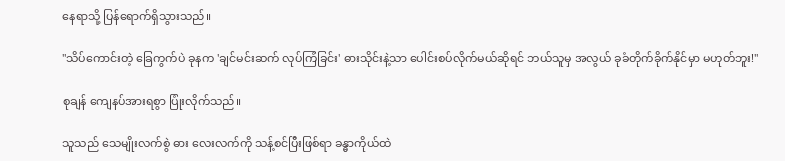နေရာသို့ ပြန်ရောက်ရှိသွားသည်။

"သိပ်ကောင်းတဲ့ ခြေကွက်ပဲ ခုနက 'ချင်မင်းဆက် လုပ်ကြံခြင်း' ဓားသိုင်းနဲ့သာ ပေါင်းစပ်လိုက်မယ်ဆိုရင် ဘယ်သူမှ အလွယ် ခုခံတိုက်ခိုက်နိုင်မှာ မဟုတ်ဘူး!"

စုချန် ကျေနပ်အားရစွာ ပြုံးလိုက်သည်။

သူသည် သေမျိုးလက်စွဲ ဓား လေးလက်ကို သန့်စင်ပြီးဖြစ်ရာ ခန္ဓာကိုယ်ထဲ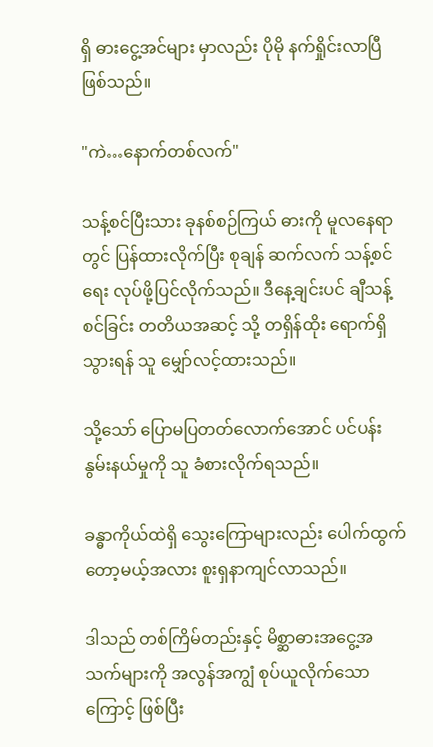ရှိ ဓားငွေ့အင်များ မှာလည်း ပိုမို နက်ရှိုင်းလာပြီ ဖြစ်သည်။

"ကဲ…နောက်တစ်လက်"

သန့်စင်ပြီးသား ခုနစ်စဉ်ကြယ် ဓားကို မူလနေရာတွင် ပြန်ထားလိုက်ပြီး စုချန် ဆက်လက် သန့်စင်ရေး လုပ်ဖို့ပြင်လိုက်သည်။ ဒီနေ့ချင်းပင် ချီသန့်စင်ခြင်း တတိယအဆင့် သို့ တရှိန်ထိုး ရောက်ရှိသွားရန် သူ မျှော်လင့်ထားသည်။

သို့သော် ပြောမပြတတ်လောက်အောင် ပင်ပန်းနွမ်းနယ်မှုကို သူ ခံစားလိုက်ရသည်။

ခန္ဓာကိုယ်ထဲရှိ သွေးကြောများလည်း ပေါက်ထွက်တော့မယ့်အလား စူးရှနာကျင်လာသည်။

ဒါသည် တစ်ကြိမ်တည်းနှင့် မိစ္ဆာဓားအငွေ့အသက်များကို အလွန်အကျွံ စုပ်ယူလိုက်သောကြောင့် ဖြစ်ပြီး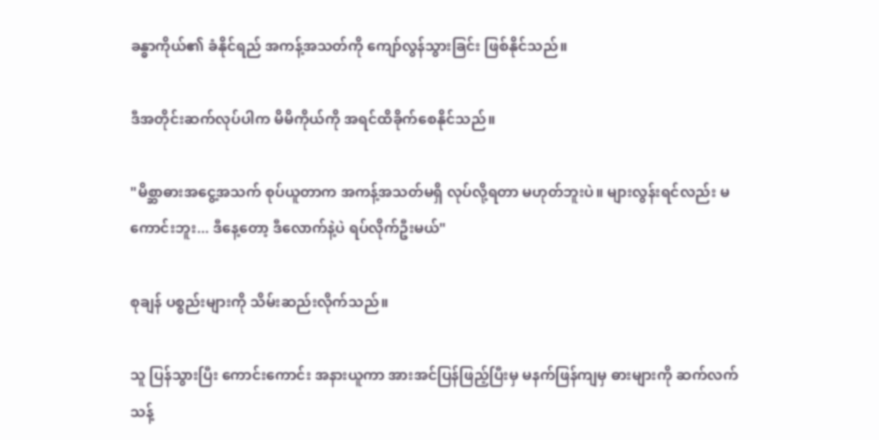ခန္ဓာကိုယ်၏ ခံနိုင်ရည် အကန့်အသတ်ကို ကျော်လွန်သွားခြင်း ဖြစ်နိုင်သည်။

ဒီအတိုင်းဆက်လုပ်ပါက မိမိကိုယ်ကို အရင်ထိခိုက်စေနိုင်သည်။

"မိစ္ဆာဓားအငွေ့အသက် စုပ်ယူတာက အကန့်အသတ်မရှိ လုပ်လို့ရတာ မဟုတ်ဘူးပဲ။ များလွန်းရင်လည်း မကောင်းဘူး... ဒီနေ့တော့ ဒီလောက်နဲ့ပဲ ရပ်လိုက်ဦးမယ်"

စုချန် ပစ္စည်းများကို သိမ်းဆည်းလိုက်သည်။

သူ ပြန်သွားပြီး ကောင်းကောင်း အနားယူကာ အားအင်ပြန်ဖြည့်ပြီးမှ မနက်ဖြန်ကျမှ ဓားများကို ဆက်လက် သန့်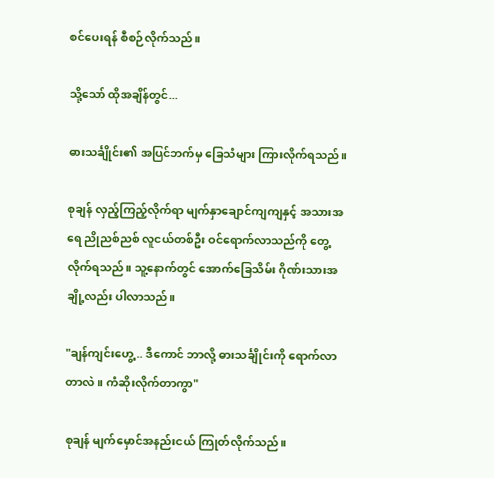စင်ပေးရန် စီစဉ်လိုက်သည်။

သို့သော် ထိုအချိန်တွင်...

ဓားသင်္ချိုင်း၏ အပြင်ဘက်မှ ခြေသံများ ကြားလိုက်ရသည်။

စုချန် လှည့်ကြည့်လိုက်ရာ မျက်နှာချောင်ကျကျနှင့် အသားအရေ ညိုညစ်ညစ် လူငယ်တစ်ဦး ဝင်ရောက်လာသည်ကို တွေ့လိုက်ရသည်။ သူ့နောက်တွင် အောက်ခြေသိမ်း ဂိုဏ်းသားအချို့လည်း ပါလာသည်။

"ချန်ကျင်းဟွေ့ .. ဒီကောင် ဘာလို့ ဓားသင်္ချိုင်းကို ရောက်လာတာလဲ။ ကံဆိုးလိုက်တာကွာ"

စုချန် မျက်မှောင်အနည်းငယ် ကြုတ်လိုက်သည်။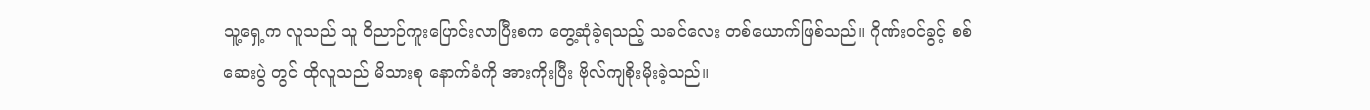သူ့ရှေ့က လူသည် သူ ဝိညာဉ်ကူးပြောင်းလာပြီးစက တွေ့ဆုံခဲ့ရသည့် သခင်လေး တစ်ယောက်ဖြစ်သည်။ ဂိုဏ်းဝင်ခွင့် စစ်ဆေးပွဲ တွင် ထိုလူသည် မိသားစု နောက်ခံကို အားကိုးပြီး ဗိုလ်ကျစိုးမိုးခဲ့သည်။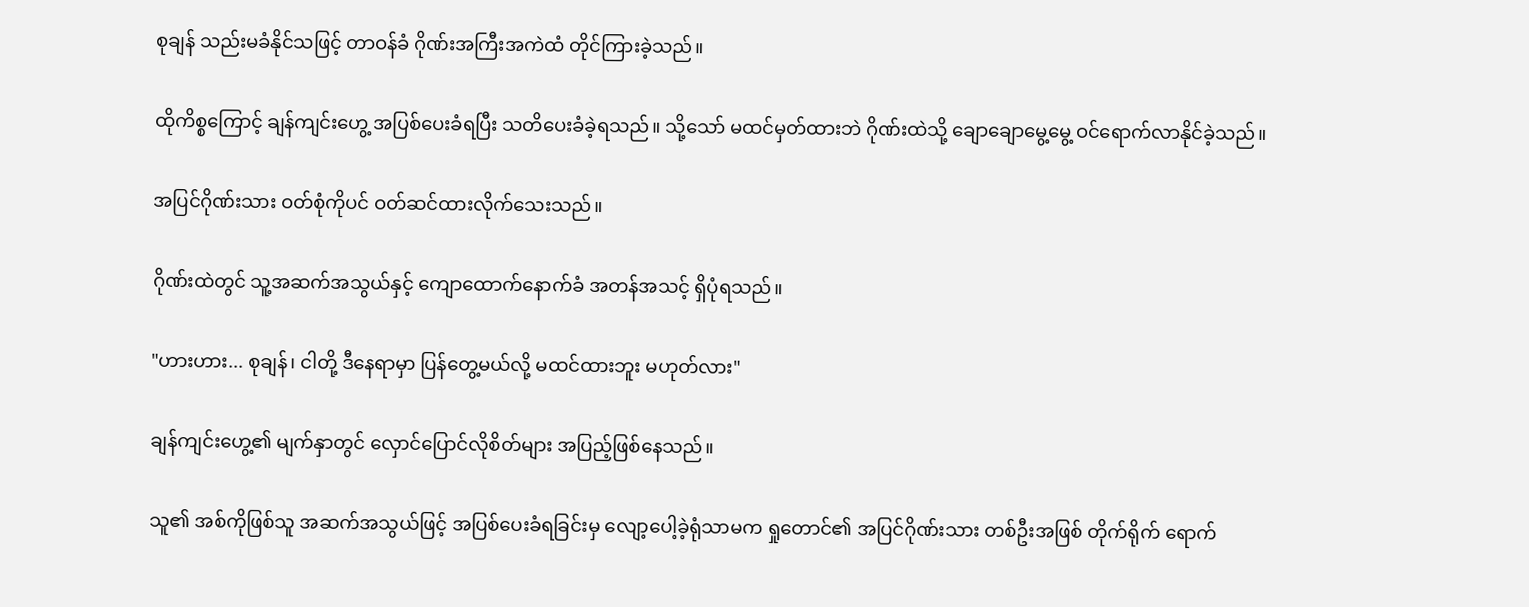စုချန် သည်းမခံနိုင်သဖြင့် တာဝန်ခံ ဂိုဏ်းအကြီးအကဲထံ တိုင်ကြားခဲ့သည်။

ထိုကိစ္စကြောင့် ချန်ကျင်းဟွေ့ အပြစ်ပေးခံရပြီး သတိပေးခံခဲ့ရသည်။ သို့သော် မထင်မှတ်ထားဘဲ ဂိုဏ်းထဲသို့ ချောချောမွေ့မွေ့ ဝင်ရောက်လာနိုင်ခဲ့သည်။

အပြင်ဂိုဏ်းသား ဝတ်စုံကိုပင် ဝတ်ဆင်ထားလိုက်သေးသည်။

ဂိုဏ်းထဲတွင် သူ့အဆက်အသွယ်နှင့် ကျောထောက်နောက်ခံ အတန်အသင့် ရှိပုံရသည်။

"ဟားဟား... စုချန်၊ ငါတို့ ဒီနေရာမှာ ပြန်တွေ့မယ်လို့ မထင်ထားဘူး မဟုတ်လား"

ချန်ကျင်းဟွေ့၏ မျက်နှာတွင် လှောင်ပြောင်လိုစိတ်များ အပြည့်ဖြစ်နေသည်။

သူ၏ အစ်ကိုဖြစ်သူ အဆက်အသွယ်ဖြင့် အပြစ်ပေးခံရခြင်းမှ လျော့ပေါ့ခဲ့ရုံသာမက ရှုတောင်၏ အပြင်ဂိုဏ်းသား တစ်ဦးအဖြစ် တိုက်ရိုက် ရောက်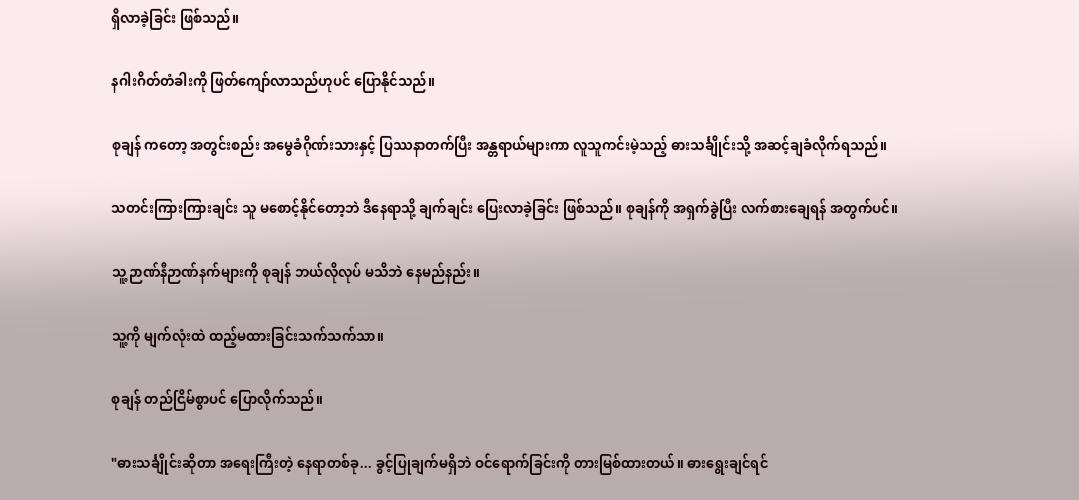ရှိလာခဲ့ခြင်း ဖြစ်သည်။

နဂါးဂိတ်တံခါးကို ဖြတ်ကျော်လာသည်ဟုပင် ပြောနိုင်သည်။

စုချန် ကတော့ အတွင်းစည်း အမွေခံဂိုဏ်းသားနှင့် ပြဿနာတက်ပြီး အန္တရာယ်များကာ လူသူကင်းမဲ့သည့် ဓားသင်္ချိုင်းသို့ အဆင့်ချခံလိုက်ရသည်။

သတင်းကြားကြားချင်း သူ မစောင့်နိုင်တော့ဘဲ ဒီနေရာသို့ ချက်ချင်း ပြေးလာခဲ့ခြင်း ဖြစ်သည်။ စုချန်ကို အရှက်ခွဲပြီး လက်စားချေရန် အတွက်ပင်။

သူ့ဉာဏ်နီဉာဏ်နက်များကို စုချန် ဘယ်လိုလုပ် မသိဘဲ နေမည်နည်း။

သူ့ကို မျက်လုံးထဲ ထည့်မထားခြင်းသက်သက်သာ။

စုချန် တည်ငြိမ်စွာပင် ပြောလိုက်သည်။

"ဓားသင်္ချိုင်းဆိုတာ အရေးကြီးတဲ့ နေရာတစ်ခု... ခွင့်ပြုချက်မရှိဘဲ ဝင်ရောက်ခြင်းကို တားမြစ်ထားတယ်။ ဓားရွေးချင်ရင်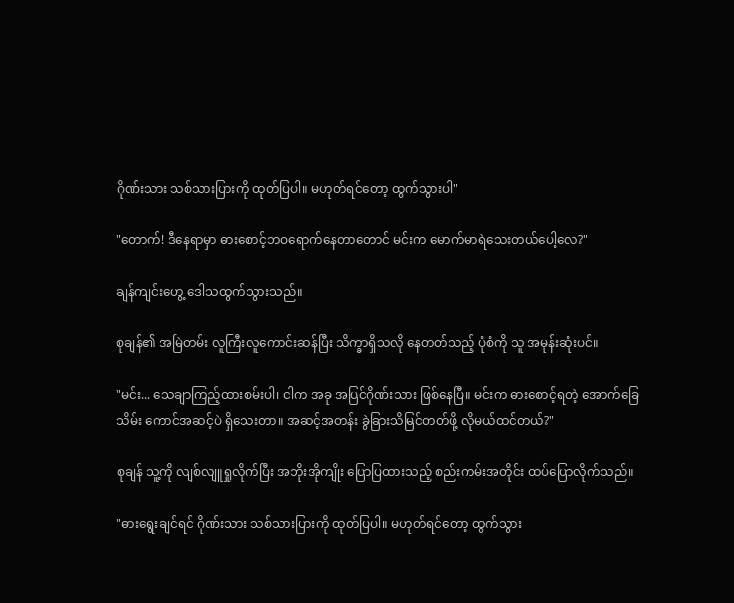ဂိုဏ်းသား သစ်သားပြားကို ထုတ်ပြပါ။ မဟုတ်ရင်တော့ ထွက်သွားပါ"

"တောက်! ဒီနေရာမှာ ဓားစောင့်ဘဝရောက်နေတာတောင် မင်းက မောက်မာရဲသေးတယ်ပေါ့လေ?"

ချန်ကျင်းဟွေ့ ဒေါသထွက်သွားသည်။

စုချန်၏ အမြဲတမ်း လူကြီးလူကောင်းဆန်ပြီး သိက္ခာရှိသလို နေတတ်သည့် ပုံစံကို သူ အမုန်းဆုံးပင်။

"မင်း... သေချာကြည့်ထားစမ်းပါ၊ ငါက အခု အပြင်ဂိုဏ်းသား ဖြစ်နေပြီ။ မင်းက ဓားစောင့်ရတဲ့ အောက်ခြေသိမ်း ကောင်အဆင့်ပဲ ရှိသေးတာ။ အဆင့်အတန်း ခွဲခြားသိမြင်တတ်ဖို့ လိုမယ်ထင်တယ်?"

စုချန် သူ့ကို လျစ်လျူရှုလိုက်ပြီး အဘိုးအိုကျိုး ပြောပြထားသည့် စည်းကမ်းအတိုင်း ထပ်ပြောလိုက်သည်။

"ဓားရွေးချင်ရင် ဂိုဏ်းသား သစ်သားပြားကို ထုတ်ပြပါ။ မဟုတ်ရင်တော့ ထွက်သွား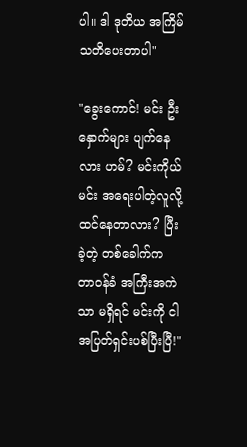ပါ။ ဒါ ဒုတိယ အကြိမ် သတိပေးတာပါ"

"ခွေးကောင်! မင်း ဦးနှောက်များ ပျက်နေလား ဟမ်? မင်းကိုယ်မင်း အရေးပါတဲ့လူလို့ ထင်နေတာလား? ပြီးခဲ့တဲ့ တစ်ခေါက်က တာဝန်ခံ အကြီးအကဲသာ မရှိရင် မင်းကို ငါ အပြတ်ရှင်းပစ်ပြီးပြီ!"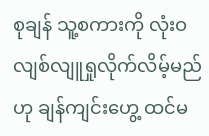စုချန် သူ့စကားကို လုံးဝ လျစ်လျူရှုလိုက်လိမ့်မည်ဟု ချန်ကျင်းဟွေ့ ထင်မ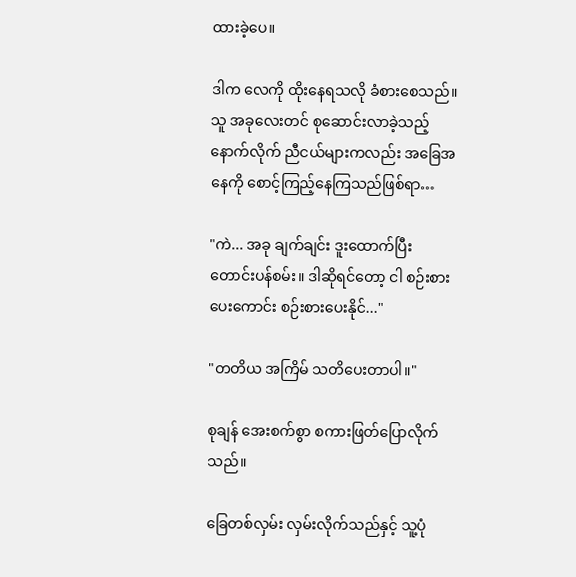ထားခဲ့ပေ။

ဒါက လေကို ထိုးနေရသလို ခံစားစေသည်။ သူ အခုလေးတင် စုဆောင်းလာခဲ့သည့် နောက်လိုက် ညီငယ်များကလည်း အခြေအနေကို စောင့်ကြည့်နေကြသည်ဖြစ်ရာ…

"ကဲ... အခု ချက်ချင်း ဒူးထောက်ပြီး တောင်းပန်စမ်း။ ဒါဆိုရင်တော့ ငါ စဉ်းစားပေးကောင်း စဉ်းစားပေးနိုင်..."

"တတိယ အကြိမ် သတိပေးတာပါ။"

စုချန် အေးစက်စွာ စကားဖြတ်ပြောလိုက်သည်။

ခြေတစ်လှမ်း လှမ်းလိုက်သည်နှင့် သူ့ပုံ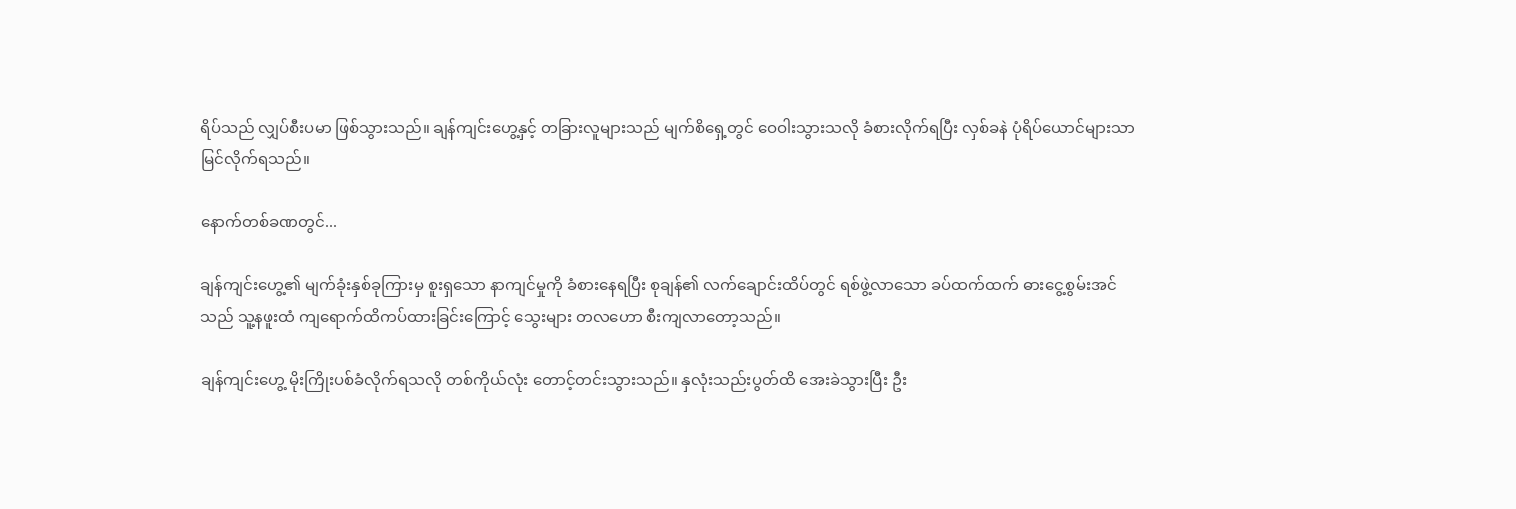ရိပ်သည် လျှပ်စီးပမာ ဖြစ်သွားသည်။ ချန်ကျင်းဟွေ့နှင့် တခြားလူများသည် မျက်စိရှေ့တွင် ဝေဝါးသွားသလို ခံစားလိုက်ရပြီး လှစ်ခနဲ ပုံရိပ်ယောင်များသာ မြင်လိုက်ရသည်။

နောက်တစ်ခဏတွင်...

ချန်ကျင်းဟွေ့၏ မျက်ခုံးနှစ်ခုကြားမှ စူးရှသော နာကျင်မှုကို ခံစားနေရပြီး စုချန်၏ လက်ချောင်းထိပ်တွင် ရစ်ဖွဲ့လာသော ခပ်ထက်ထက် ဓား‌ငွေ့စွမ်းအင် သည် သူ့နဖူးထံ ကျရောက်ထိကပ်ထားခြင်းကြောင့် သွေးများ တလဟော စီးကျလာတော့သည်။

ချန်ကျင်းဟွေ့ မိုးကြိုးပစ်ခံလိုက်ရသလို တစ်ကိုယ်လုံး တောင့်တင်းသွားသည်။ နှလုံးသည်းပွတ်ထိ အေးခဲသွားပြီး ဦး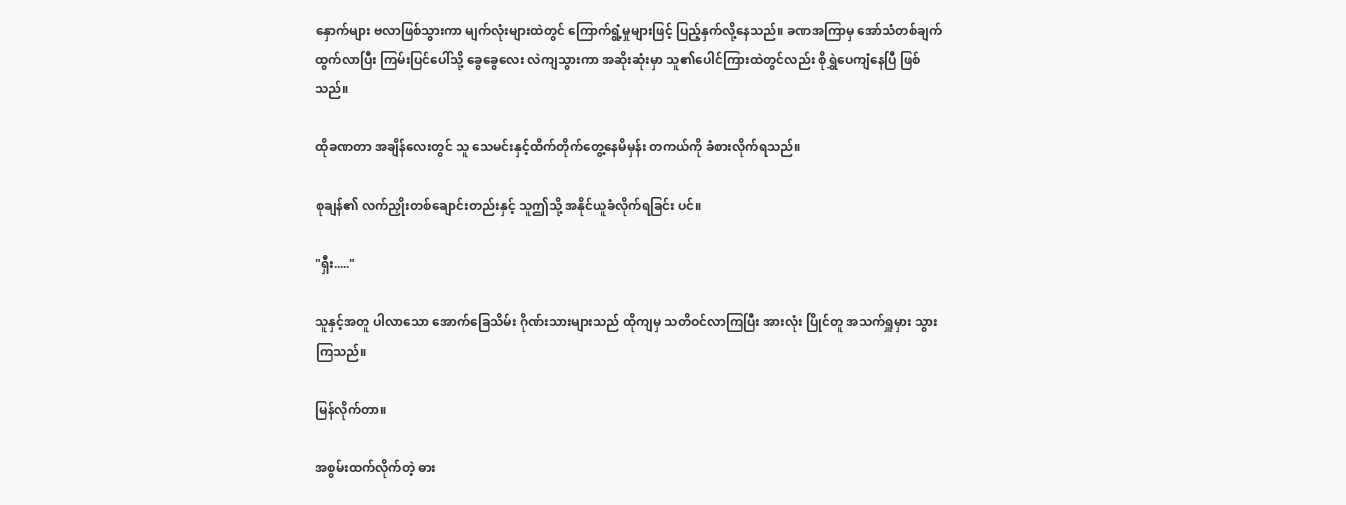နှောက်များ ဗလာဖြစ်သွားကာ မျက်လုံးများထဲတွင် ကြောက်ရွံ့မှုများဖြင့် ပြည့်နှက်လို့နေသည်။ ခဏအကြာမှ အော်သံတစ်ချက် ထွက်လာပြီး ကြမ်းပြင်ပေါ်သို့ ခွေခွေလေး လဲကျသွားကာ အဆိုးဆုံးမှာ သူ၏ပေါင်ကြားထဲတွင်လည်း စိုရွှဲပေကျံနေပြီ ဖြစ်သည်။

ထိုခဏတာ အချိန်လေးတွင် သူ သေမင်းနှင့်ထိက်တိုက်တွေ့နေမိမှန်း တကယ်ကို ခံစားလိုက်ရသည်။

စုချန်၏ လက်ညှိုးတစ်ချောင်းတည်းနှင့် သူဤသို့ အနိုင်ယူခံလိုက်ရခြင်း ပင်။

"ရှီး....."

သူနှင့်အတူ ပါလာသော အောက်ခြေသိမ်း ဂိုဏ်းသားများသည် ထိုကျမှ သတိဝင်လာကြပြီး အားလုံး ပြိုင်တူ အသက်ရှူမှား သွားကြသည်။

မြန်လိုက်တာ။

အစွမ်းထက်လိုက်တဲ့ ဓား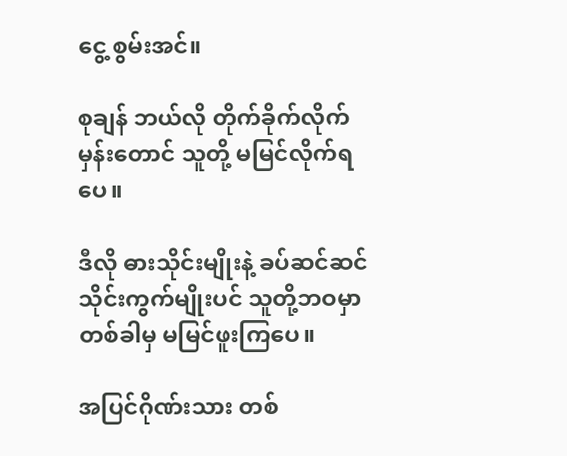ငွေ့ စွမ်းအင်။

စုချန် ဘယ်လို တိုက်ခိုက်လိုက်မှန်းတောင် သူတို့ မမြင်လိုက်ရပေ။

ဒီလို ဓားသိုင်းမျိုးနဲ့ ခပ်ဆင်ဆင်သိုင်းကွက်မျိုးပင် သူတို့ဘဝမှာ တစ်ခါမှ မမြင်ဖူးကြပေ။

အပြင်ဂိုဏ်းသား တစ်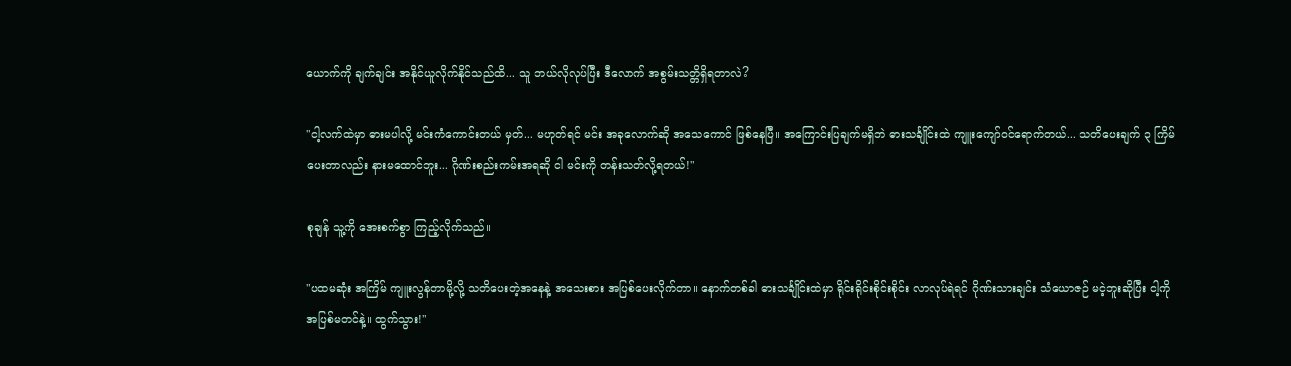ယောက်ကို ချက်ချင်း အနိုင်ယူလိုက်နိုင်သည်ထိ... သူ ဘယ်လိုလုပ်ပြီး ဒီလောက် အစွမ်းသတ္တိရှိရတာလဲ?

"ငါ့လက်ထဲမှာ ဓားမပါလို့ မင်းကံကောင်းတယ် မှတ်... မဟုတ်ရင် မင်း အခုလောက်ဆို အသေကောင် ဖြစ်နေပြီ။ အကြောင်းပြချက်မရှိဘဲ ဓားသင်္ချိုင်းထဲ ကျူးကျော်ဝင်ရောက်တယ်... သတိပေးချက် ၃ ကြိမ် ပေးတာလည်း နားမထောင်ဘူး... ဂိုဏ်းစည်းကမ်းအရဆို ငါ မင်းကို တန်းသတ်လို့ရတယ်!"

စုချန် သူ့ကို အေးစက်စွာ ကြည့်လိုက်သည်။

"ပထမဆုံး အကြိမ် ကျူးလွန်တာမို့လို့ သတိပေးတဲ့အနေနဲ့ အသေးစား အပြစ်ပေးလိုက်တာ။ နောက်တစ်ခါ ဓားသင်္ချိုင်းထဲမှာ ရိုင်းရိုင်းစိုင်းစိုင်း လာလုပ်ရဲရင် ဂိုဏ်းသားချင်း သံယောဇဉ် မငဲ့ဘူးဆိုပြီး ငါ့ကို အပြစ်မတင်နဲ့။ ထွက်သွား!"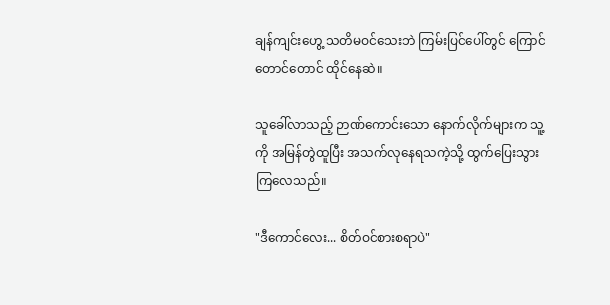ချန်ကျင်းဟွေ့ သတိမဝင်သေးဘဲ ကြမ်းပြင်ပေါ်တွင် ကြောင်တောင်တောင် ထိုင်နေဆဲ။

သူခေါ်လာသည့် ဉာဏ်ကောင်းသော နောက်လိုက်များက သူ့ကို အမြန်တွဲထူပြီး အသက်လုနေရသကဲ့သို့ ထွက်ပြေးသွားကြလေသည်။

"ဒီကောင်လေး... စိတ်ဝင်စားစရာပဲ"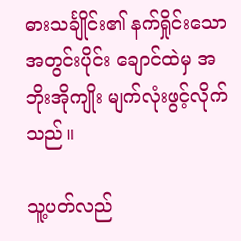ဓားသင်္ချိုင်း၏ နက်ရှိုင်းသော အတွင်းပိုင်း ချောင်ထဲမှ အဘိုးအိုကျိုး မျက်လုံးဖွင့်လိုက်သည်။

သူ့ပတ်လည်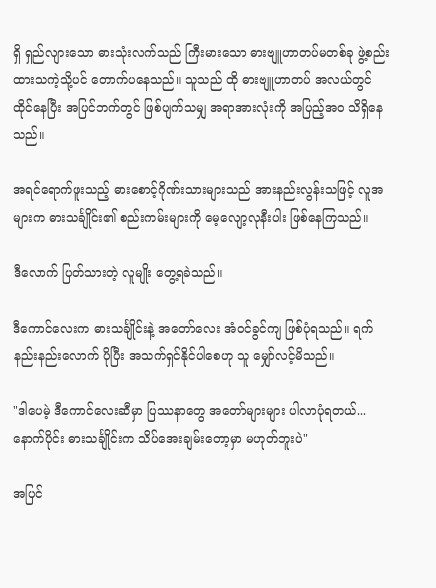ရှိ ရှည်လျားသော ဓားသုံးလက်သည် ကြီးမားသော ဓားဗျူဟာတပ်မတစ်ခု ဖွဲ့စည်းထားသကဲ့သို့ပင် တောက်ပနေသည်။ သူသည် ထို ဓားဗျူဟာတပ် အလယ်တွင် ထိုင်နေပြီး အပြင်ဘက်တွင် ဖြစ်ပျက်သမျှ အရာအားလုံးကို အပြည့်အဝ သိရှိနေသည်။

အရင်ရောက်ဖူးသည့် ဓားစောင့်ဂိုဏ်းသားများသည် အားနည်းလွန်းသဖြင့် လူအများက ဓားသင်္ချိုင်း၏ စည်းကမ်းများကို မေ့လျော့လုနီးပါး ဖြစ်နေကြသည်။

ဒီလောက် ပြတ်သားတဲ့ လူမျိုး တွေ့ရခဲသည်။

ဒီကောင်လေးက ဓားသင်္ချိုင်းနဲ့ အတော်လေး အံဝင်ခွင်ကျ ဖြစ်ပုံရသည်။ ရက်နည်းနည်းလောက် ပိုပြီး အသက်ရှင်နိုင်ပါစေဟု သူ မျှော်လင့်မိသည်။

"ဒါပေမဲ့ ဒီကောင်လေးဆီမှာ ပြဿနာတွေ အတော်များများ ပါလာပုံရတယ်... နောက်ပိုင်း ဓားသင်္ချိုင်းက သိပ်အေးချမ်းတော့မှာ မဟုတ်ဘူးပဲ"

အပြင်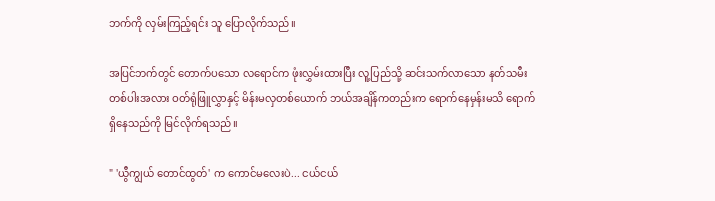ဘက်ကို လှမ်းကြည့်ရင်း သူ ပြောလိုက်သည်။

အပြင်ဘက်တွင် တောက်ပသော လရောင်က ဖုံးလွှမ်းထားပြီး လူ့ပြည်သို့ ဆင်းသက်လာသော နတ်သမီးတစ်ပါးအလား ဝတ်ရုံဖြူလွှာနှင့် မိန်းမလှတစ်ယောက် ဘယ်အချိန်ကတည်းက ရောက်နေမှန်းမသိ ရောက်ရှိနေသည်ကို မြင်လိုက်ရသည်။

" 'ယွီကျွယ် တောင်ထွတ်' က ကောင်မလေးပဲ... ငယ်ငယ်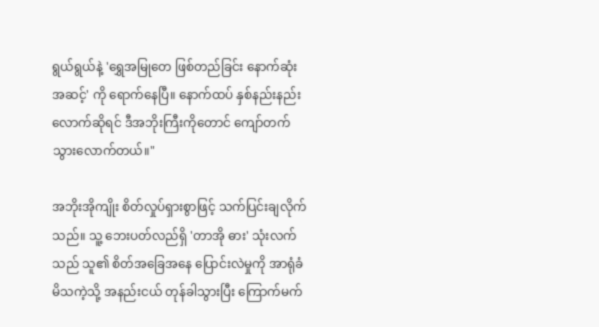ရွယ်ရွယ်နဲ့ 'ရွှေအမြုတေ ဖြစ်တည်ခြင်း နောက်ဆုံးအဆင့်' ကို ရောက်နေပြီ။ နောက်ထပ် နှစ်နည်းနည်းလောက်ဆိုရင် ဒီအဘိုးကြီးကိုတောင် ကျော်တက်သွားလောက်တယ်။"

အဘိုးအိုကျိုး စိတ်လှုပ်ရှားစွာဖြင့် သက်ပြင်းချလိုက်သည်။ သူ့‌ ဘေးပတ်လည်ရှိ 'တာအို ဓား' သုံးလက်သည် သူ၏ စိတ်အခြေအနေ ပြောင်းလဲမှုကို အာရုံခံမိသကဲ့သို့ အနည်းငယ် တုန်ခါသွားပြီး ကြောက်မက်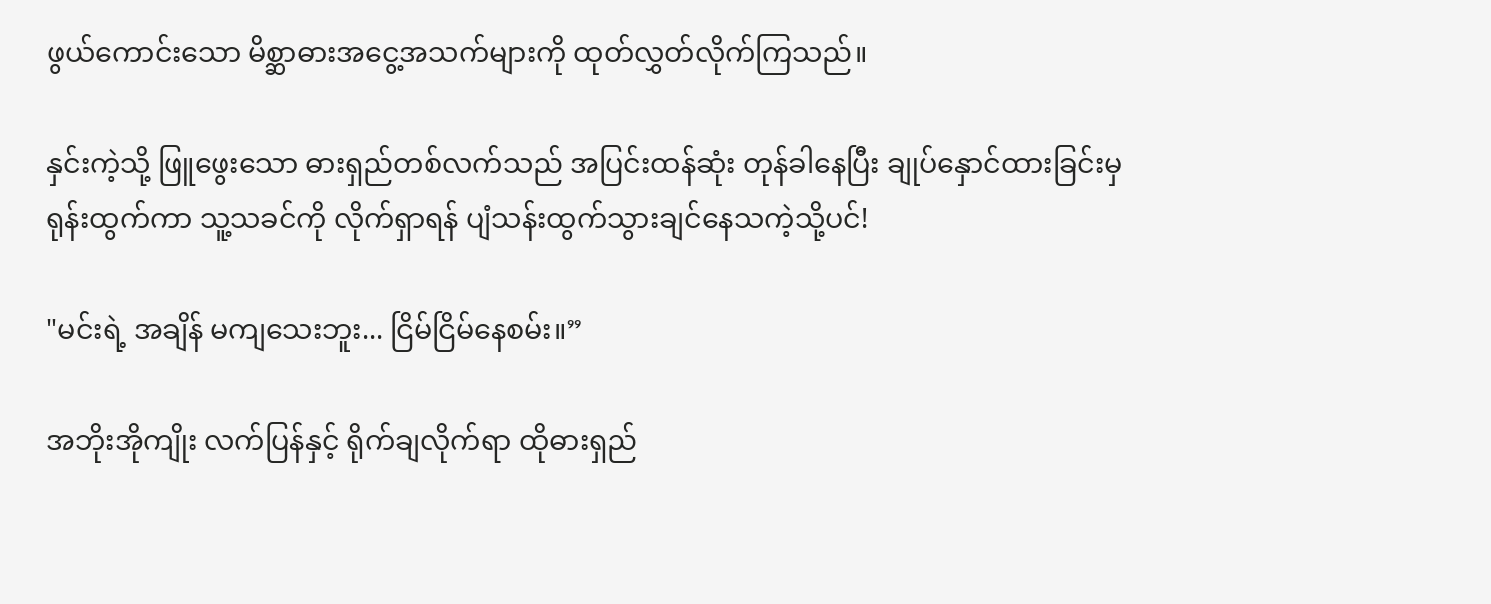ဖွယ်ကောင်းသော မိစ္ဆာဓားအငွေ့အသက်များကို ထုတ်လွှတ်လိုက်ကြသည်။

နှင်းကဲ့သို့ ဖြူဖွေးသော ဓားရှည်တစ်လက်သည် အပြင်းထန်ဆုံး တုန်ခါနေပြီး ချုပ်နှောင်ထားခြင်းမှ ရုန်းထွက်ကာ သူ့သခင်ကို လိုက်ရှာရန် ပျံသန်းထွက်သွားချင်နေသကဲ့သို့ပင်!

"မင်းရဲ့ အချိန် မကျသေးဘူး... ငြိမ်ငြိမ်နေစမ်း။”

အဘိုးအိုကျိုး လက်ပြန်နှင့် ရိုက်ချလိုက်ရာ ထိုဓားရှည်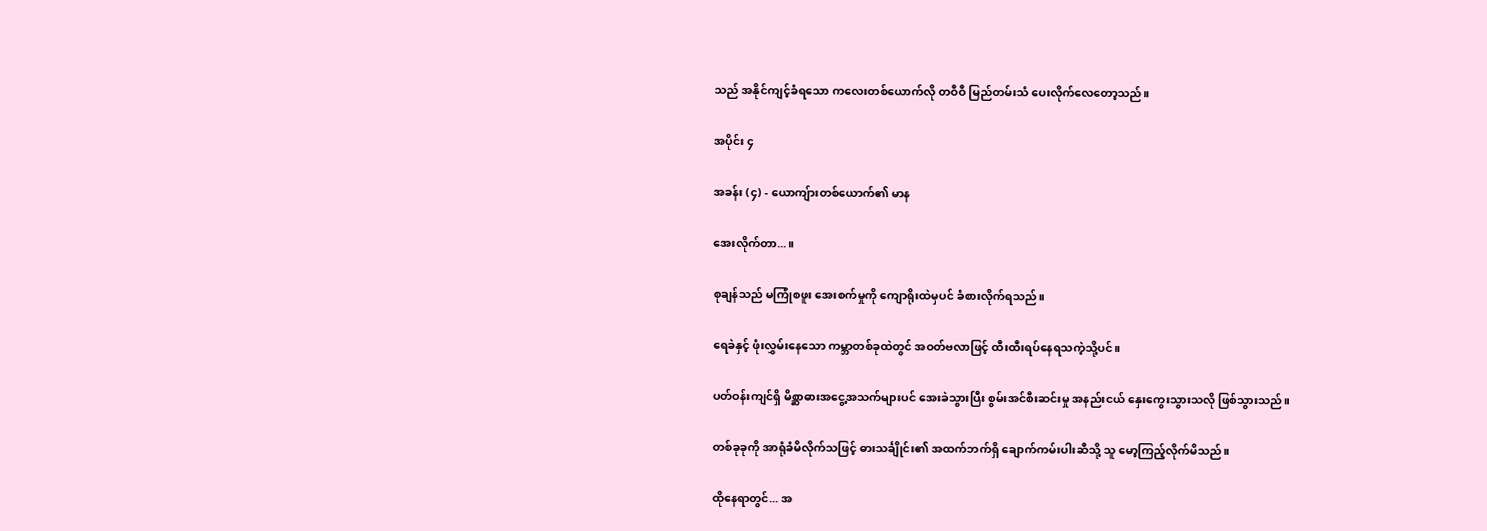သည် အနိုင်ကျင့်ခံရသော ကလေးတစ်ယောက်လို တဝီဝီ မြည်တမ်းသံ ပေးလိုက်လေတော့သည်။

အပိုင်း ၄

အခန်း (၄) - ယောကျ်ားတစ်ယောက်၏ မာန

အေးလိုက်တာ...။

စုချန်သည် မကြုံစဖူး အေးစက်မှုကို ကျောရိုးထဲမှပင် ခံစားလိုက်ရသည်။

ရေခဲနှင့် ဖုံးလွှမ်းနေသော ကမ္ဘာတစ်ခုထဲတွင် အဝတ်ဗလာဖြင့် ထီးထီးရပ်နေရသကဲ့သို့ပင်။

ပတ်ဝန်းကျင်ရှိ မိစ္ဆာဓားအငွေ့အသက်များပင် အေးခဲသွားပြီး စွမ်းအင်စီးဆင်းမှု အနည်းငယ် နှေးကွေးသွားသလို ဖြစ်သွားသည်။

တစ်ခုခုကို အာရုံခံမိလိုက်သဖြင့် ဓားသင်္ချိုင်း၏ အထက်ဘက်ရှိ ချောက်ကမ်းပါးဆီသို့ သူ မော့ကြည့်လိုက်မိသည်။

ထိုနေရာတွင်... အ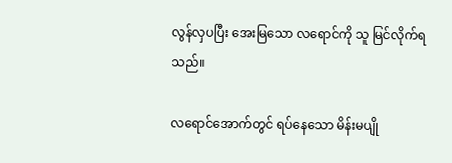လွန်လှပပြီး အေးမြသော လရောင်ကို သူ မြင်လိုက်ရသည်။

လရောင်အောက်တွင် ရပ်နေသော မိန်းမပျို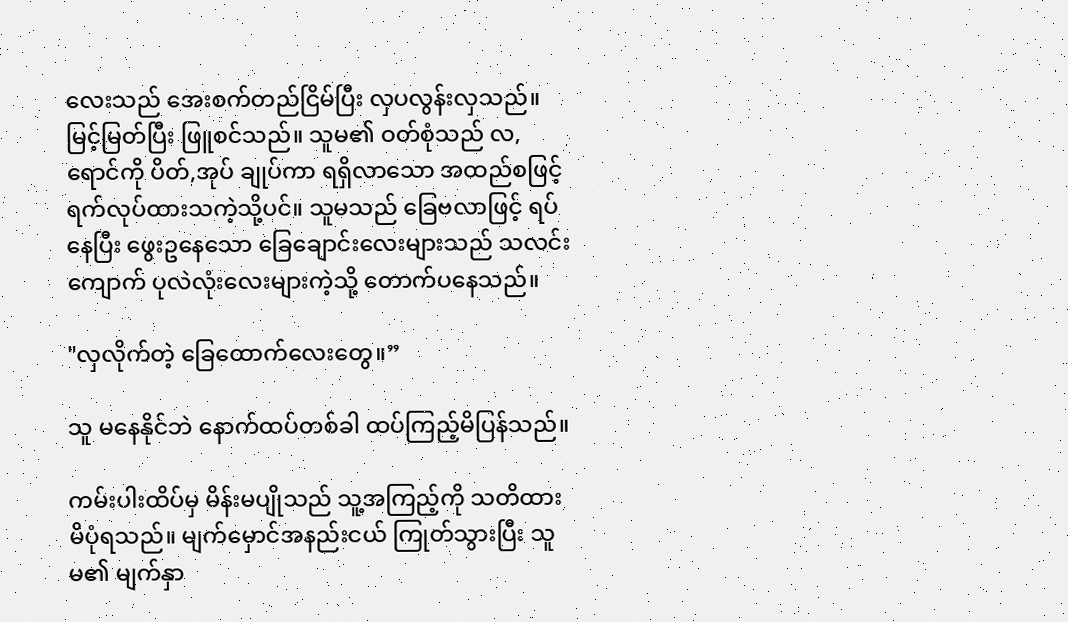လေးသည် အေးစက်တည်ငြိမ်ပြီး လှပလွန်းလှသည်။ မြင့်မြတ်ပြီး ဖြူစင်သည်။ သူမ၏ ဝတ်စုံသည် လ,ရောင်ကို ပိတ်,အုပ် ချုပ်ကာ ရရှိလာသော အထည်စဖြင့် ရက်လုပ်ထားသကဲ့သို့ပင်။ သူမသည် ခြေဗလာဖြင့် ရပ်နေပြီး ဖွေးဥနေသော ခြေချောင်းလေးများသည် သလင်းကျောက် ပုလဲလုံးလေးများကဲ့သို့ တောက်ပနေသည်။

"လှလိုက်တဲ့ ခြေထောက်လေးတွေ။”

သူ မနေနိုင်ဘဲ နောက်ထပ်တစ်ခါ ထပ်ကြည့်မိပြန်သည်။

ကမ်းပါးထိပ်မှ မိန်းမပျိုသည် သူ့အကြည့်ကို သတိထားမိပုံရသည်။ မျက်မှောင်အနည်းငယ် ကြုတ်သွားပြီး သူမ၏ မျက်နှာ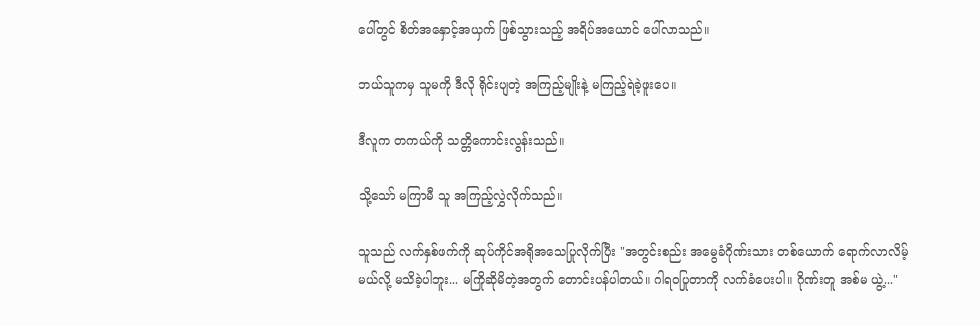ပေါ်တွင် စိတ်အနှောင့်အယှက် ဖြစ်သွားသည့် အရိပ်အယောင် ပေါ်လာသည်။

ဘယ်သူကမှ သူမကို ဒီလို ရိုင်းပျတဲ့ အကြည့်မျိုးနဲ့ မကြည့်ရဲခဲ့ဖူးပေ။

ဒီလူက တကယ်ကို သတ္တိကောင်းလွန်းသည်။

သို့သော် မကြာမီ သူ အကြည့်လွှဲလိုက်သည်။

သူသည် လက်နှစ်ဖက်ကို ဆုပ်ကိုင်အရိုအသေပြုလိုက်ပြီး "အတွင်းစည်း အမွေခံဂိုဏ်းသား တစ်ယောက် ရောက်လာလိမ့်မယ်လို့ မသိခဲ့ပါဘူး... မကြိုဆိုမိတဲ့အတွက် တောင်းပန်ပါတယ်။ ဂါရဝပြုတာကို လက်ခံပေးပါ။ ဂိုဏ်းတူ အစ်မ ယွဲ့..."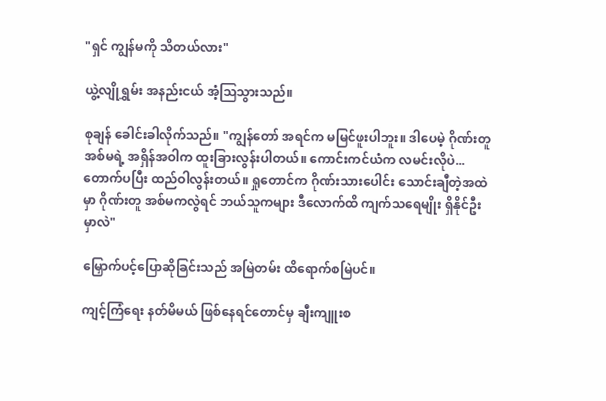"ရှင် ကျွန်မကို သိတယ်လား"

ယွဲ့လျိုရွှမ်း အနည်းငယ် အံ့သြသွားသည်။

စုချန် ခေါင်းခါလိုက်သည်။ "ကျွန်တော် အရင်က မမြင်ဖူးပါဘူး။ ဒါပေမဲ့ ဂိုဏ်းတူ အစ်မရဲ့ အရှိန်အဝါက ထူးခြားလွန်းပါတယ်။ ကောင်းကင်ယံက လမင်းလိုပဲ... တောက်ပပြီး ထည်ဝါလွန်းတယ်။ ရှုတောင်က ဂိုဏ်းသားပေါင်း သောင်းချီတဲ့အထဲမှာ ဂိုဏ်းတူ အစ်မကလွဲရင် ဘယ်သူကများ ဒီလောက်ထိ ကျက်သရေမျိုး ရှိနိုင်ဦးမှာလဲ"

မြှောက်ပင့်ပြောဆိုခြင်းသည် အမြဲတမ်း ထိရောက်စမြဲပင်။

ကျင့်ကြံရေး နတ်မိမယ် ဖြစ်နေရင်တောင်မှ ချီးကျူးစ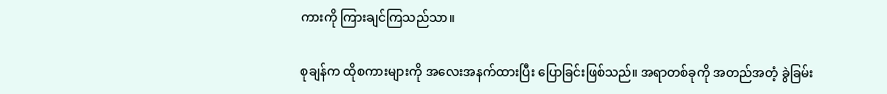ကားကို ကြားချင်ကြသည်သာ။

စုချန်က ထိုစကားများကို အလေးအနက်ထားပြီး ပြောခြင်းဖြစ်သည်။ အရာတစ်ခုကို အတည်အတံ့ ခွဲခြမ်း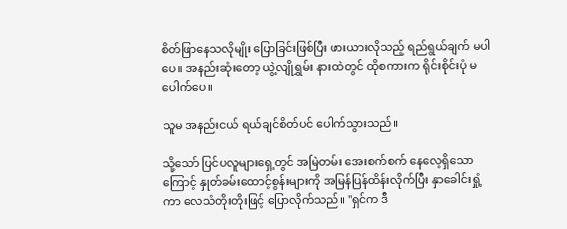စိတ်ဖြာနေသလိုမျိုး ပြောခြင်းဖြစ်ပြီး ဖားယားလိုသည့် ရည်ရွယ်ချက် မပါပေ။ အနည်းဆုံးတော့ ယွဲ့လျိုရွှမ်း နားထဲတွင် ထိုစကားက ရိုင်းစိုင်းပုံ မပေါက်ပေ။

သူမ အနည်းငယ် ရယ်ချင်စိတ်ပင် ပေါက်သွားသည်။

သို့သော် ပြင်ပလူများရှေ့တွင် အမြဲတမ်း အေးစက်စက် နေလေ့ရှိသောကြောင့် နှုတ်ခမ်းထောင့်စွန်းများကို အမြန်ပြန်ထိန်းလိုက်ပြီး နှာခေါင်းရှုံ့ကာ လေသံတိုးတိုးဖြင့် ပြောလိုက်သည်။ "ရှင်က ဒီ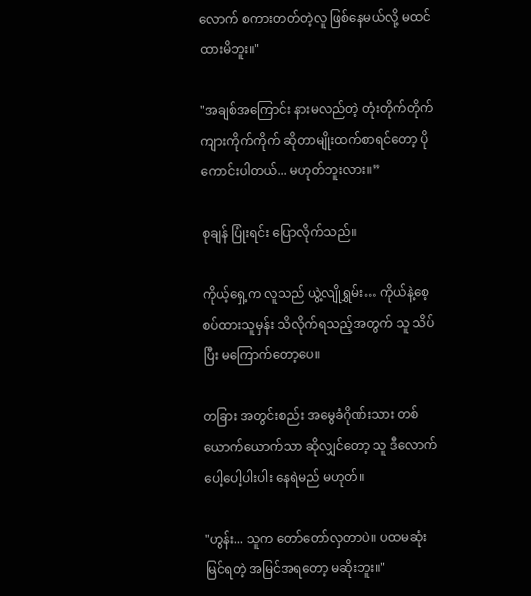လောက် စကားတတ်တဲ့လူ ဖြစ်နေမယ်လို့ မထင်ထားမိဘူး။"

"အချစ်အကြောင်း နားမလည်တဲ့ တုံးတိုက်တိုက်ကျားကိုက်ကိုက် ဆိုတာမျိုးထက်စာရင်တော့ ပိုကောင်းပါတယ်... မဟုတ်ဘူးလား။”

စုချန် ပြုံးရင်း ပြောလိုက်သည်။

ကိုယ့်ရှေ့က လူသည် ယွဲ့လျိုရွှမ်း… ကိုယ်နဲ့စေ့စပ်ထားသူမှန်း သိလိုက်ရသည့်အတွက် သူ သိပ်ပြီး မကြောက်တော့ပေ။

တခြား အတွင်းစည်း အမွေခံဂိုဏ်းသား တစ်ယောက်ယောက်သာ ဆိုလျှင်တော့ သူ ဒီလောက် ပေါ့ပေါ့ပါးပါး နေရဲမည် မဟုတ်။

"ဟွန်း... သူက တော်တော်လှတာပဲ။ ပထမဆုံး မြင်ရတဲ့ အမြင်အရတော့ မဆိုးဘူး။"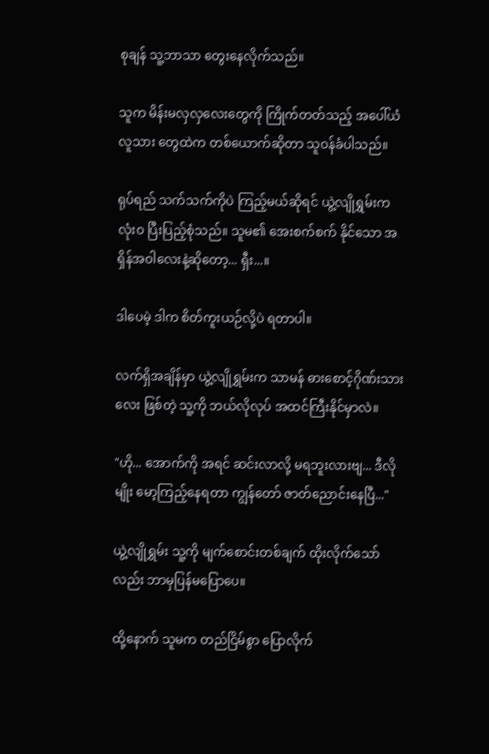စုချန် သူ့ဘာသာ တွေးနေလိုက်သည်။

သူက မိန်းမလှလှလေးတွေကို ကြိုက်တတ်သည့် အပေါ်ယံလူသား‌ တွေထဲက တစ်ယောက်ဆိုတာ သူဝန်ခံပါသည်။

ရုပ်ရည် သက်သက်ကိုပဲ ကြည့်မယ်ဆိုရင် ယွဲ့လျိုရွှမ်းက လုံးဝ ပြီးပြည့်စုံသည်။ သူမ၏ အေးစက်စက် နိုင်သော အရှိန်အဝါလေးနဲ့ဆိုတော့... ရှီး...။

ဒါပေမဲ့ ဒါက စိတ်ကူးယဉ်လို့ပဲ ရတာပါ။

လက်ရှိအချိန်မှာ ယွဲ့လျိုရွှမ်းက သာမန် ဓားစောင့်ဂိုဏ်းသားလေး ဖြစ်တဲ့ သူ့ကို ဘယ်လိုလုပ် အထင်ကြီးနိုင်မှာလဲ။

"ဟို... အောက်ကို အရင် ဆင်းလာလို့ မရဘူးလားဗျ... ဒီလိုမျိုး မော့ကြည့်နေရတာ ကျွန်တော် ဇာတ်ညောင်းနေပြီ..."

ယွဲ့လျိုရွှမ်း သူ့ကို မျက်စောင်းတစ်ချက် ထိုးလိုက်သော်လည်း ဘာမှပြန်မပြောပေ။

ထို့နောက် သူမက တည်ငြိမ်စွာ ပြောလိုက်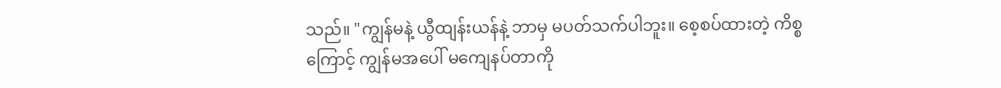သည်။ "ကျွန်မနဲ့ ယွီထျန်းယန်နဲ့ ဘာမှ မပတ်သက်ပါဘူး။ စေ့စပ်ထားတဲ့ ကိစ္စကြောင့် ကျွန်မအပေါ် မကျေနပ်တာကို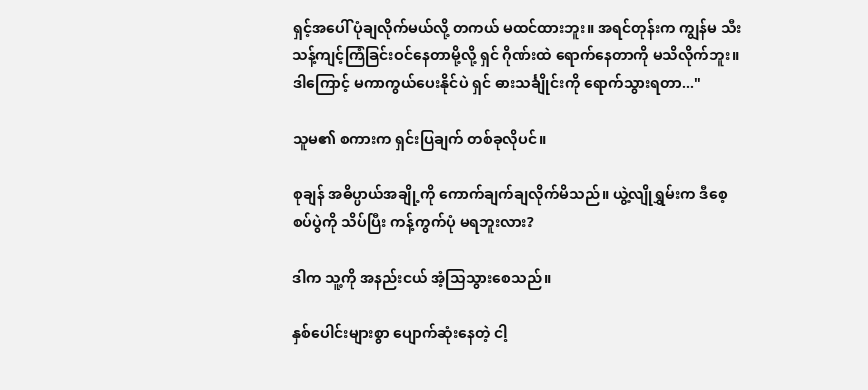ရှင့်အပေါ် ပုံချလိုက်မယ်လို့ တကယ် မထင်ထားဘူး။ အရင်တုန်းက ကျွန်မ သီးသန့်ကျင့်ကြံခြင်းဝင်နေတာမို့လို့ ရှင် ဂိုဏ်းထဲ ရောက်နေတာကို မသိလိုက်ဘူး။ ဒါကြောင့် မကာကွယ်ပေးနိုင်ပဲ ရှင် ဓားသင်္ချိုင်းကို ရောက်သွားရတာ..."

သူမ၏ စကားက ရှင်းပြချက် တစ်ခုလိုပင်။

စုချန် အဓိပ္ပာယ်အချို့ကို ကောက်ချက်ချလိုက်မိသည်။ ယွဲ့လျိုရွှမ်းက ဒီစေ့စပ်ပွဲကို သိပ်ပြီး ကန့်ကွက်ပုံ မရဘူးလား?

ဒါက သူ့ကို အနည်းငယ် အံ့သြသွားစေသည်။

နှစ်ပေါင်းများစွာ ပျောက်ဆုံးနေတဲ့ ငါ့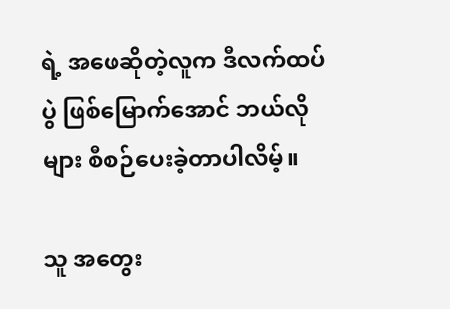ရဲ့ အဖေဆိုတဲ့လူက ဒီလက်ထပ်ပွဲ ဖြစ်မြောက်အောင် ဘယ်လိုများ စီစဉ်ပေးခဲ့တာပါလိမ့်။

သူ အတွေး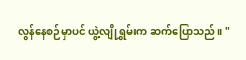လွန်နေစဉ်မှာပင် ယွဲ့လျိုရွှမ်းက ဆက်ပြောသည်။ "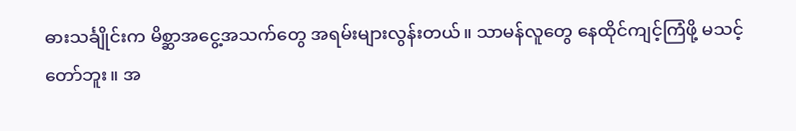ဓားသင်္ချိုင်းက မိစ္ဆာအငွေ့အသက်တွေ အရမ်းများလွန်းတယ်။ သာမန်လူတွေ နေထိုင်ကျင့်ကြံဖို့ မသင့်တော်ဘူး။ အ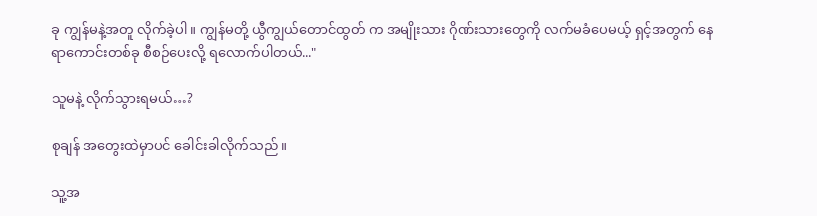ခု ကျွန်မနဲ့အတူ လိုက်ခဲ့ပါ။ ကျွန်မတို့ ယွီကျွယ်တောင်ထွတ် က အမျိုးသား ဂိုဏ်းသားတွေကို လက်မခံပေမယ့် ရှင့်အတွက် နေရာကောင်းတစ်ခု စီစဉ်ပေးလို့ ရလောက်ပါတယ်..."

သူမနဲ့ လိုက်သွားရမယ်…?

စုချန် အတွေးထဲမှာပင် ခေါင်းခါလိုက်သည်။

သူ့အ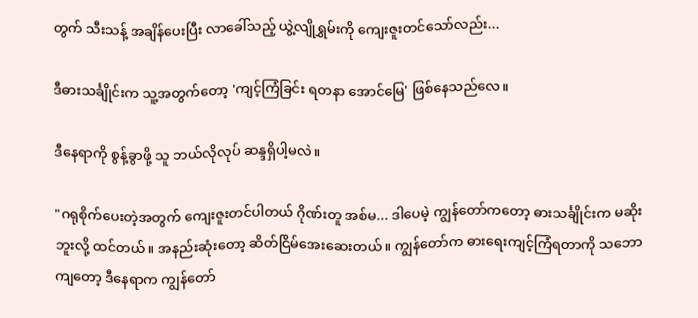တွက် သီးသန့် အချိန်ပေးပြီး လာခေါ်သည့် ယွဲ့လျိုရွှမ်းကို ကျေးဇူးတင်သော်လည်း...

ဒီဓားသင်္ချိုင်းက သူ့အတွက်တော့ 'ကျင့်ကြံခြင်း ရတနာ‌ အောင်မြေ' ဖြစ်နေသည်လေ။

ဒီနေရာကို စွန့်ခွာဖို့ သူ ဘယ်လိုလုပ် ဆန္ဒရှိပါ့မလဲ။

"ဂရုစိုက်ပေးတဲ့အတွက် ကျေးဇူးတင်ပါတယ် ဂိုဏ်းတူ အစ်မ... ဒါပေမဲ့ ကျွန်တော်ကတော့ ဓားသင်္ချိုင်းက မဆိုးဘူးလို့ ထင်တယ်။ အနည်းဆုံးတော့ ဆိတ်ငြိမ်အေးဆေးတယ်။ ကျွန်တော်က ဓား‌ရေးကျင့်ကြံရတာကို သဘောကျတော့ ဒီနေရာက ကျွန်တော်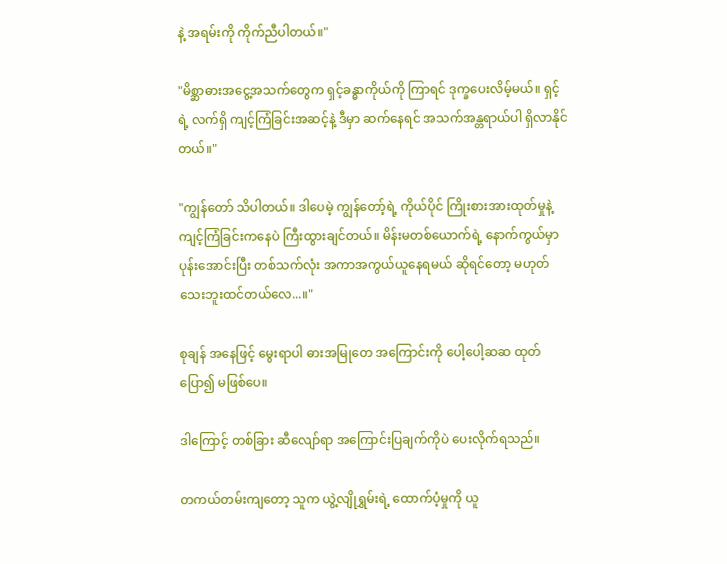နဲ့ အရမ်းကို ကိုက်ညီပါတယ်။"

"မိစ္ဆာဓားအငွေ့အသက်တွေက ရှင့်ခန္ဓာကိုယ်ကို ကြာရင် ဒုက္ခပေးလိမ့်မယ်။ ရှင့်ရဲ့ လက်ရှိ ကျင့်ကြံခြင်းအဆင့်နဲ့ ဒီမှာ ဆက်နေရင် အသက်အန္တရာယ်ပါ ရှိလာနိုင်တယ်။"

"ကျွန်တော် သိပါတယ်။ ဒါပေမဲ့ ကျွန်တော့်ရဲ့ ကိုယ်ပိုင် ကြိုးစားအားထုတ်မှုနဲ့ ကျင့်ကြံခြင်းကနေပဲ ကြီးထွားချင်တယ်။ မိန်းမတစ်ယောက်ရဲ့ နောက်ကွယ်မှာ ပုန်းအောင်းပြီး တစ်သက်လုံး အကာအကွယ်ယူနေရမယ် ဆိုရင်တော့ မဟုတ်သေးဘူးထင်တယ်လေ...။"

စုချန် အနေဖြင့် မွေးရာပါ ဓားအမြုတေ အကြောင်းကို ပေါ့ပေါ့ဆဆ ထုတ်ပြော၍ မဖြစ်ပေ။

ဒါကြောင့် တစ်ခြား ဆီလျော်ရာ အကြောင်းပြချက်ကိုပဲ ပေးလိုက်ရသည်။

တကယ်တမ်းကျတော့ သူက ယွဲ့လျိုရွှမ်းရဲ့ ထောက်ပံ့မှုကို ယူ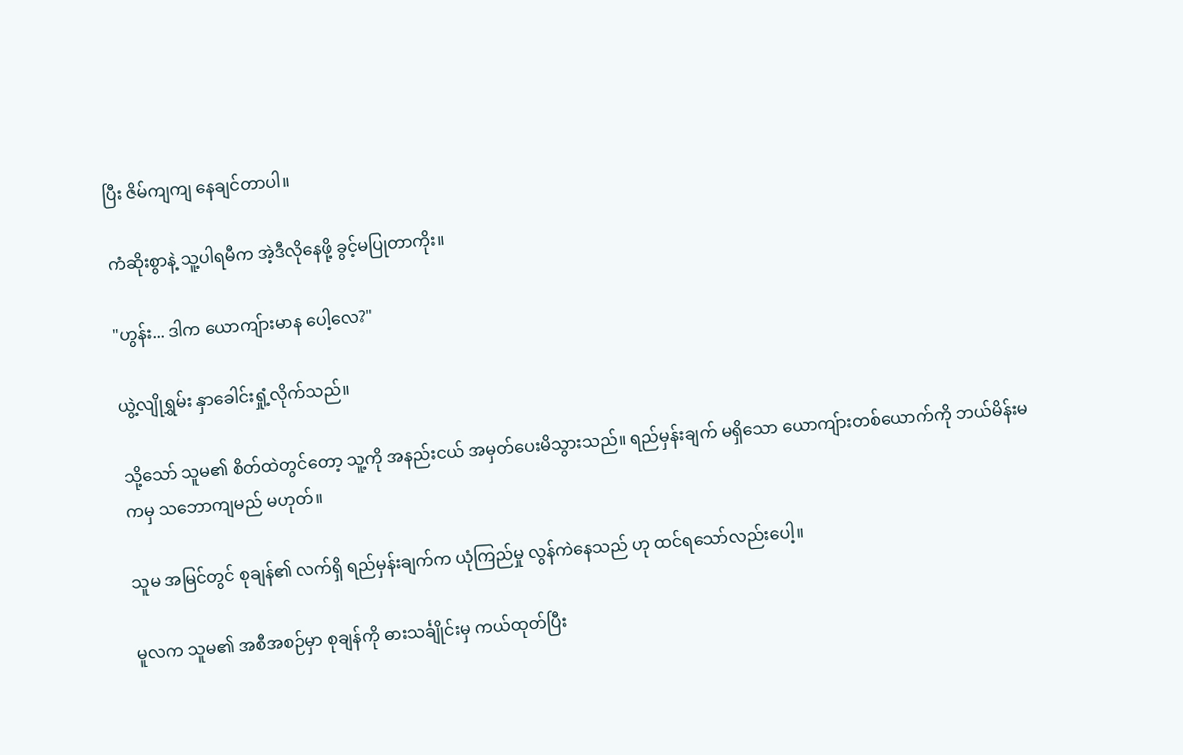ပြီး ဇိမ်ကျကျ နေချင်တာပါ။

ကံဆိုးစွာနဲ့ သူ့ပါရမီက အဲ့ဒီလိုနေဖို့ ခွင့်မပြုတာကိုး။

"ဟွန်း... ဒါက ယောကျ်ားမာန ပေါ့လေ?"

ယွဲ့လျိုရွှမ်း နှာခေါင်းရှုံ့လိုက်သည်။

သို့သော် သူမ၏ စိတ်ထဲတွင်တော့ သူ့ကို အနည်းငယ် အမှတ်ပေးမိသွားသည်။ ရည်မှန်းချက် မရှိသော ယောကျ်ားတစ်ယောက်ကို ဘယ်မိန်းမကမှ သဘောကျမည် မဟုတ်။

သူမ အမြင်တွင် စုချန်၏ လက်ရှိ ရည်မှန်းချက်က ယုံကြည်မှု လွန်ကဲနေသည် ဟု ထင်ရသော်လည်းပေါ့။

မူလက သူမ၏ အစီအစဉ်မှာ စုချန်ကို ဓားသင်္ချိုင်းမှ ကယ်ထုတ်ပြီး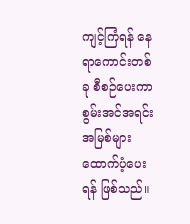ကျင့်ကြံရန် နေရာကောင်းတစ်ခု စီစဉ်ပေးကာ စွမ်းအင်အရင်းအမြစ်များ ထောက်ပံ့ပေးရန် ဖြစ်သည်။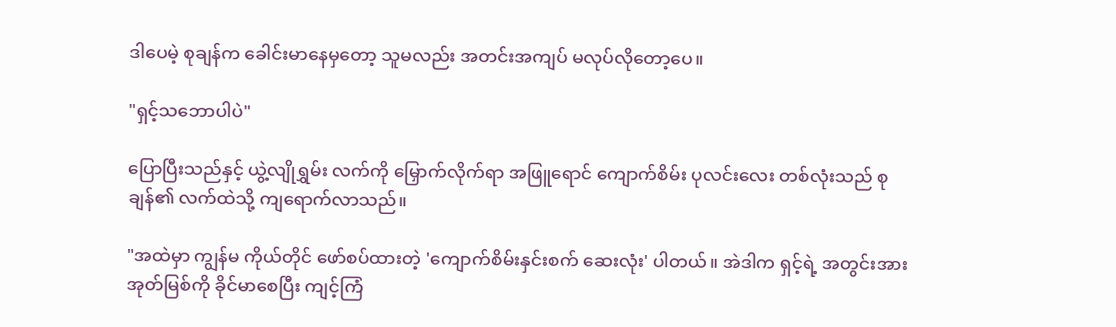ဒါပေမဲ့ စုချန်က ခေါင်းမာနေမှတော့ သူမလည်း အတင်းအကျပ် မလုပ်လိုတော့ပေ။

"ရှင့်သဘောပါပဲ"

ပြောပြီးသည်နှင့် ယွဲ့လျိုရွှမ်း လက်ကို မြှောက်လိုက်ရာ အဖြူရောင် ကျောက်စိမ်း ပုလင်းလေး တစ်လုံးသည် စုချန်၏ လက်ထဲသို့ ကျရောက်လာသည်။

"အထဲမှာ ကျွန်မ ကိုယ်တိုင် ဖော်စပ်ထားတဲ့ 'ကျောက်စိမ်းနှင်းစက် ဆေးလုံး' ပါတယ်။ အဲဒါက ရှင့်ရဲ့ အတွင်းအားအုတ်မြစ်ကို ခိုင်မာစေပြီး ကျင့်ကြံ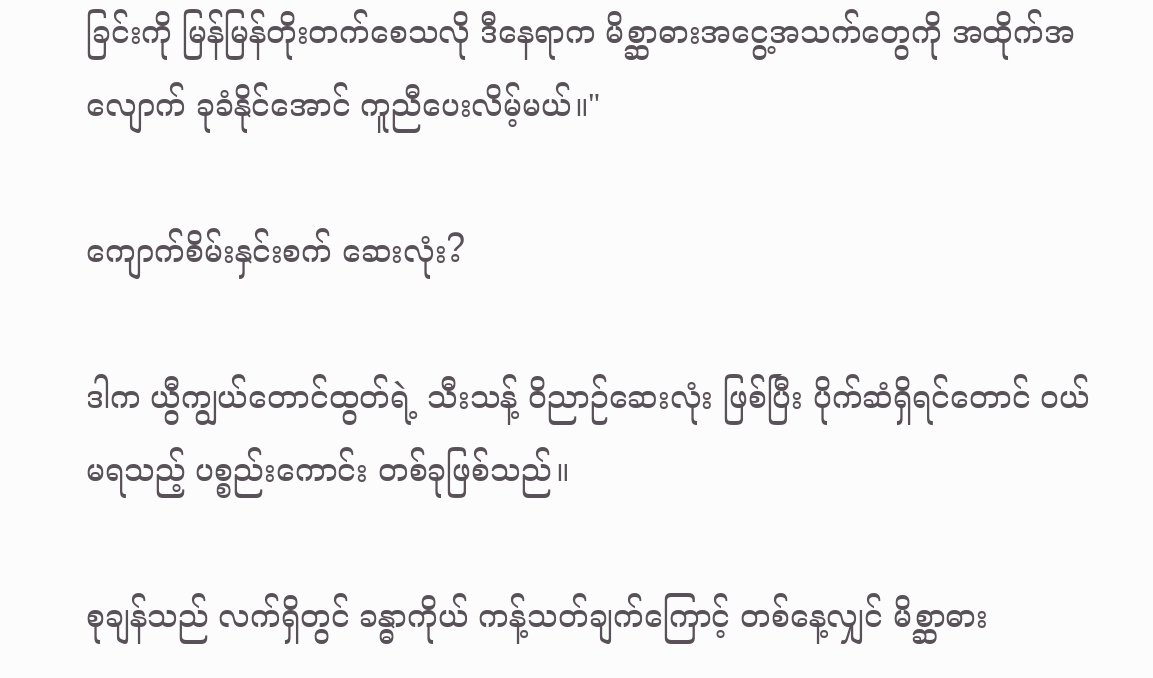ခြင်းကို မြန်မြန်တိုးတက်စေသလို ဒီနေရာက မိစ္ဆာဓားအငွေ့အသက်တွေကို အထိုက်အလျောက် ခုခံနိုင်အောင် ကူညီပေးလိမ့်မယ်။"

ကျောက်စိမ်းနှင်းစက် ဆေးလုံး?

ဒါက ယွီကျွယ်တောင်ထွတ်ရဲ့ သီးသန့် ဝိညာဉ်ဆေးလုံး ဖြစ်ပြီး ပိုက်ဆံရှိရင်တောင် ဝယ်မရသည့် ပစ္စည်းကောင်း တစ်ခုဖြစ်သည်။

စုချန်သည် လက်ရှိတွင် ခန္ဓာကိုယ် ကန့်သတ်ချက်ကြောင့် တစ်နေ့လျှင် မိစ္ဆာဓား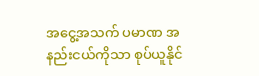အငွေ့အသက် ပမာဏ အနည်းငယ်ကိုသာ စုပ်ယူနိုင်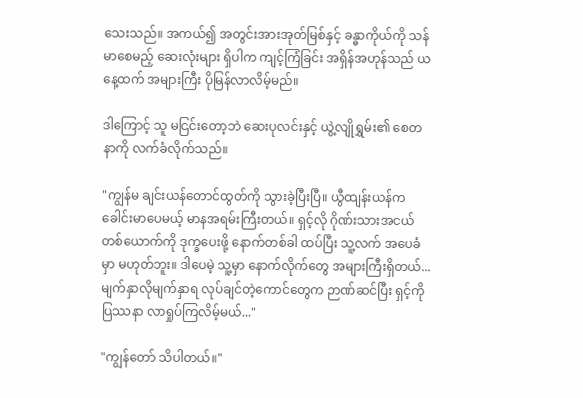သေးသည်။ အကယ်၍ အတွင်းအားအုတ်မြစ်နှင့် ခန္ဓာကိုယ်ကို သန်မာစေမည့် ဆေးလုံးများ ရှိပါက ကျင့်ကြံခြင်း အရှိန်အဟုန်သည် ယနေ့ထက် အများကြီး ပိုမြန်လာလိမ့်မည်။

ဒါကြောင့် သူ မငြင်းတော့ဘဲ ဆေးပုလင်းနှင့် ယွဲ့လျိုရွှမ်း၏ စေတနာကို လက်ခံလိုက်သည်။

"ကျွန်မ ချင်းယန်တောင်ထွတ်ကို သွားခဲ့ပြီးပြီ။ ယွီထျန်းယန်က ခေါင်းမာပေမယ့် မာနအရမ်းကြီးတယ်။ ရှင့်လို ဂိုဏ်းသားအငယ်တစ်ယောက်ကို ဒုက္ခပေးဖို့ နောက်တစ်ခါ ထပ်ပြီး သူ့လက် အပေခံမှာ မဟုတ်ဘူး။ ဒါပေမဲ့ သူ့မှာ နောက်လိုက်တွေ အများကြီးရှိတယ်... မျက်နှာလိုမျက်နှာရ လုပ်ချင်တဲ့ကောင်တွေက ဉာဏ်ဆင်ပြီး ရှင့်ကို ပြဿနာ လာရှုပ်ကြလိမ့်မယ်..."

"ကျွန်တော် သိပါတယ်။"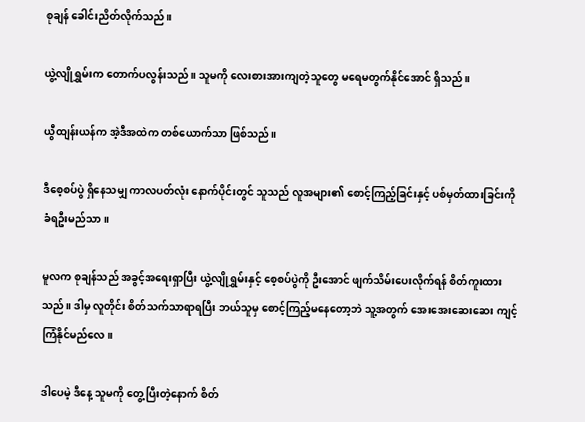စုချန် ခေါင်းညိတ်လိုက်သည်။

ယွဲ့လျိုရွှမ်းက တောက်ပလွန်းသည်။ သူမကို လေးစားအားကျတဲ့သူတွေ မရေမတွက်နိုင်အောင် ရှိသည်။

ယွီထျန်းယန်က အဲ့ဒီအထဲက တစ်ယောက်သာ ဖြစ်သည်။

ဒီစေ့စပ်ပွဲ ရှိနေသမျှ ကာလပတ်လုံး နောက်ပိုင်းတွင် သူသည် လူအများ၏ စောင့်ကြည့်ခြင်းနှင့် ပစ်မှတ်ထားခြင်းကို ခံရဦးမည်သာ။

မူလက စုချန်သည် အခွင့်အရေးရှာပြီး ယွဲ့လျိုရွှမ်းနှင့် စေ့စပ်ပွဲကို ဦးအောင် ဖျက်သိမ်းပေးလိုက်ရန် စိတ်ကူးထားသည်။ ဒါမှ လူတိုင်း စိတ်သက်သာရာရပြီး ဘယ်သူမှ စောင့်ကြည့်မနေတော့ဘဲ သူ့အတွက် အေးအေးဆေးဆေး ကျင့်ကြံနိုင်မည်လေ။

ဒါပေမဲ့ ဒီနေ့ သူမကို တွေ့ပြီးတဲ့နောက် စိတ်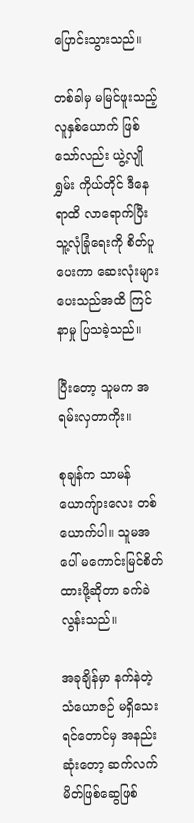ပြောင်းသွားသည်။

တစ်ခါမှ မမြင်ဖူးသည့် လူနှစ်ယောက် ဖြစ်သော်လည်း ယွဲ့လျိုရွှမ်း ကိုယ်တိုင် ဒီနေရာထိ လာရောက်ပြီး သူ့လုံခြုံရေးကို စိတ်ပူပေးကာ ဆေးလုံးများ ပေးသည်အထိ ကြင်နာမှု ပြသခဲ့သည်။

ပြီးတော့ သူမက အရမ်းလှတာကိုး။

စုချန်က သာမန် ယောကျ်ားလေး တစ်ယောက်ပါ။ သူမအပေါ် မကောင်းမြင်စိတ် ထားဖို့ဆိုတာ ခက်ခဲလွန်းသည်။

အခုချိန်မှာ နက်နဲတဲ့ သံယောဇဉ် မရှိသေးရင်တောင်မှ အနည်းဆုံးတော့ ဆက်လက် မိတ်ဖြစ်ဆွေဖြစ်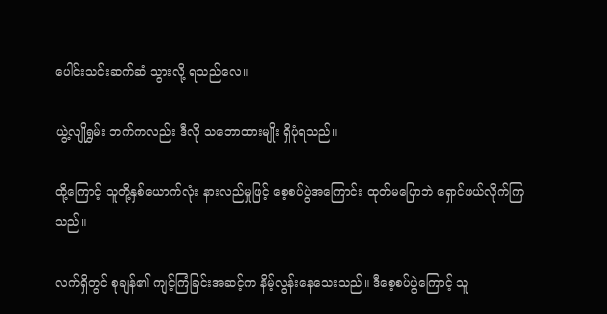ပေါင်းသင်းဆက်ဆံ သွားလို့ ရသည်လေ။

ယွဲ့လျိုရွှမ်း ဘက်ကလည်း ဒီလို သဘောထားမျိုး ရှိပုံရသည်။

ထို့ကြောင့် သူတို့နှစ်ယောက်လုံး နားလည်မှုဖြင့် စေ့စပ်ပွဲအကြောင်း ထုတ်မပြောဘဲ ရှောင်ဖယ်လိုက်ကြသည်။

လက်ရှိတွင် စုချန်၏ ကျင့်ကြံခြင်းအဆင့်က နိမ့်လွန်းနေသေးသည်။ ဒီစေ့စပ်ပွဲကြောင့် သူ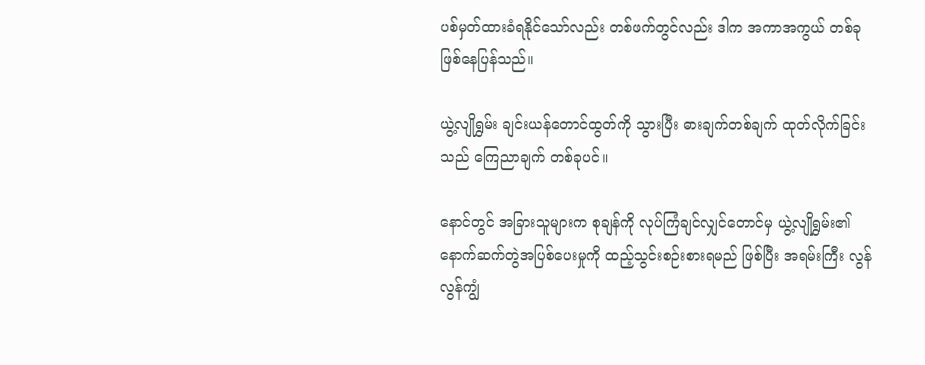ပစ်မှတ်ထားခံရနိုင်သော်လည်း တစ်ဖက်တွင်လည်း ဒါက အကာအကွယ် တစ်ခု ဖြစ်နေပြန်သည်။

ယွဲ့လျိုရွှမ်း ချင်းယန်တောင်ထွတ်ကို သွားပြီး ဓားချက်တစ်ချက် ထုတ်လိုက်ခြင်းသည် ကြေညာချက် တစ်ခုပင်။

နောင်တွင် အခြားသူများက စုချန်ကို လုပ်ကြံချင်လျှင်တောင်မှ ယွဲ့လျိုရွှမ်း၏ နောက်ဆက်တွဲအပြစ်ပေးမှုကို ထည့်သွင်းစဉ်းစားရမည် ဖြစ်ပြီး အရမ်းကြီး လွန်လွန်ကျွံ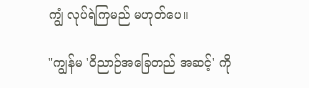ကျွံ လုပ်ရဲကြမည် မဟုတ်ပေ။

"ကျွန်မ 'ဝိညာဉ်အခြေတည် အဆင့်' ကို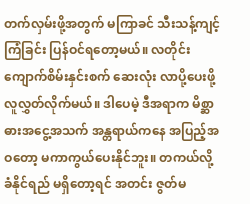တက်လှမ်းဖို့အတွက် မကြာခင် သီးသန့်ကျင့်ကြံခြင်း ပြန်ဝင်ရတော့မယ်။ လတိုင်း ကျောက်စိမ်းနှင်းစက် ဆေးလုံး လာပို့ပေးဖို့ လူလွှတ်လိုက်မယ်။ ဒါပေမဲ့ ဒီအရာက မိစ္ဆာဓားအငွေ့အသက် အန္တရာယ်ကနေ အပြည့်အဝတော့ မကာကွယ်ပေးနိုင်ဘူး။ တကယ်လို့ ခံနိုင်ရည် မရှိတော့ရင် အတင်း ဇွတ်မ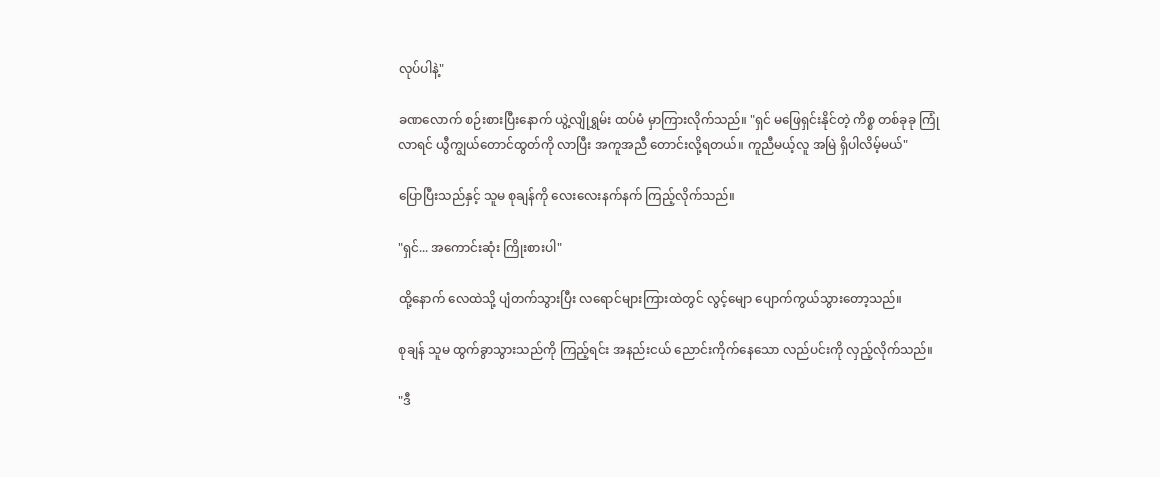လုပ်ပါနဲ့"

ခဏလောက် စဉ်းစားပြီးနောက် ယွဲ့လျိုရွှမ်း ထပ်မံ မှာကြားလိုက်သည်။ "ရှင် မဖြေရှင်းနိုင်တဲ့ ကိစ္စ တစ်ခုခု ကြုံလာရင် ယွီကျွယ်တောင်ထွတ်ကို လာပြီး အကူအညီ တောင်းလို့ရတယ်။ ကူညီမယ့်လူ အမြဲ ရှိပါလိမ့်မယ်"

ပြောပြီးသည်နှင့် သူမ စုချန်ကို လေးလေးနက်နက် ကြည့်လိုက်သည်။

"ရှင်... အကောင်းဆုံး ကြိုးစားပါ"

ထို့နောက် လေထဲသို့ ပျံတက်သွားပြီး လရောင်များကြားထဲတွင် လွင့်မျော ပျောက်ကွယ်သွားတော့သည်။

စုချန် သူမ ထွက်ခွာသွားသည်ကို ကြည့်ရင်း အနည်းငယ် ညောင်းကိုက်နေသော လည်ပင်းကို လှည့်လိုက်သည်။

"ဒီ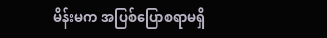မိန်းမက အပြစ်ပြောစရာမရှိ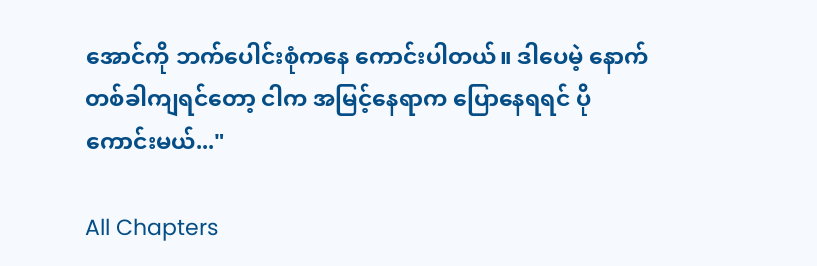အောင်ကို ဘက်ပေါင်းစုံကနေ ကောင်းပါတယ်။ ဒါပေမဲ့ နောက်တစ်ခါကျရင်တော့ ငါက အမြင့်‌နေရာက ပြောနေရရင် ပိုကောင်းမယ်..."

All Chapters